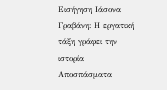Εισήγηση Ιάσονα Γραβάνη: Η εργατική τάξη γράφει την ιστορία
Αποσπάσματα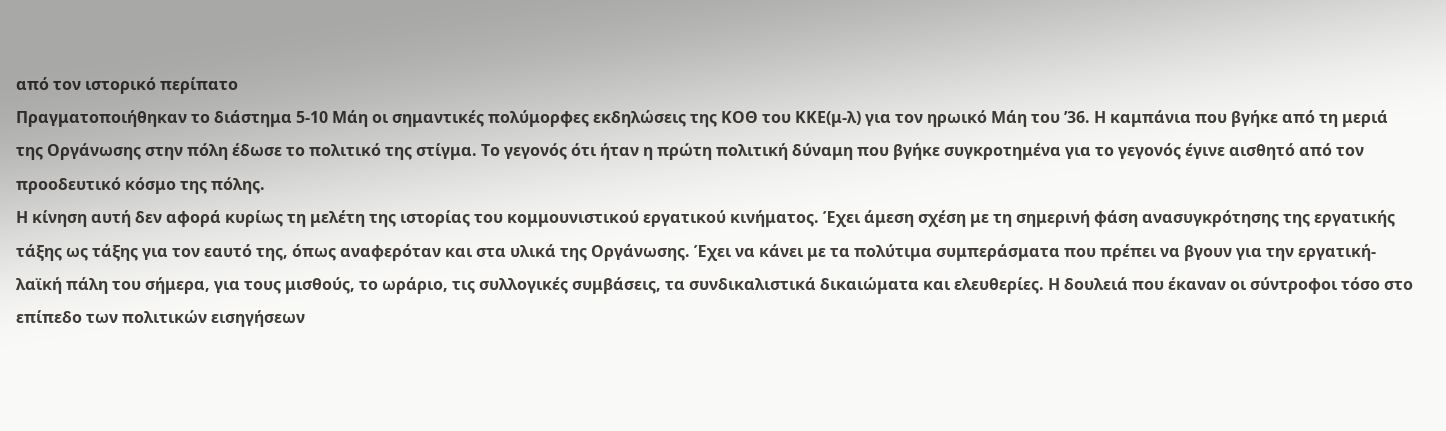από τον ιστορικό περίπατο
Πραγματοποιήθηκαν το διάστημα 5-10 Μάη οι σημαντικές πολύμορφες εκδηλώσεις της ΚΟΘ του ΚΚΕ(μ-λ) για τον ηρωικό Μάη του ’36. Η καμπάνια που βγήκε από τη μεριά της Οργάνωσης στην πόλη έδωσε το πολιτικό της στίγμα. Το γεγονός ότι ήταν η πρώτη πολιτική δύναμη που βγήκε συγκροτημένα για το γεγονός έγινε αισθητό από τον προοδευτικό κόσμο της πόλης.
Η κίνηση αυτή δεν αφορά κυρίως τη μελέτη της ιστορίας του κομμουνιστικού εργατικού κινήματος. Έχει άμεση σχέση με τη σημερινή φάση ανασυγκρότησης της εργατικής τάξης ως τάξης για τον εαυτό της, όπως αναφερόταν και στα υλικά της Οργάνωσης. Έχει να κάνει με τα πολύτιμα συμπεράσματα που πρέπει να βγουν για την εργατική-λαϊκή πάλη του σήμερα, για τους μισθούς, το ωράριο, τις συλλογικές συμβάσεις, τα συνδικαλιστικά δικαιώματα και ελευθερίες. Η δουλειά που έκαναν οι σύντροφοι τόσο στο επίπεδο των πολιτικών εισηγήσεων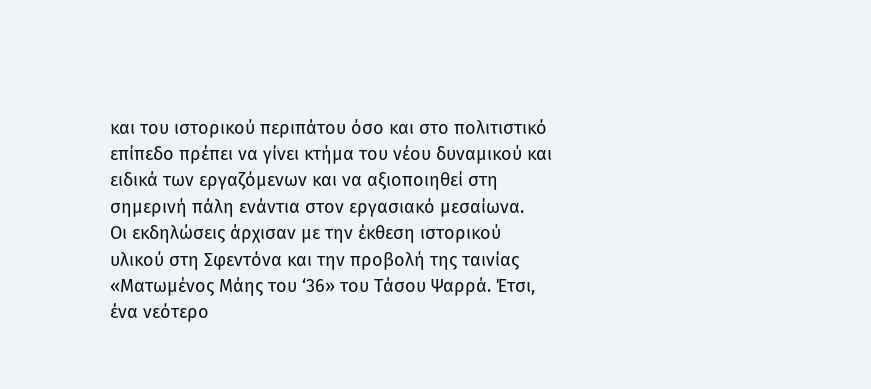και του ιστορικού περιπάτου όσο και στο πολιτιστικό επίπεδο πρέπει να γίνει κτήμα του νέου δυναμικού και ειδικά των εργαζόμενων και να αξιοποιηθεί στη σημερινή πάλη ενάντια στον εργασιακό μεσαίωνα.
Οι εκδηλώσεις άρχισαν με την έκθεση ιστορικού υλικού στη Σφεντόνα και την προβολή της ταινίας «Ματωμένος Μάης του ‘36» του Τάσου Ψαρρά. Έτσι, ένα νεότερο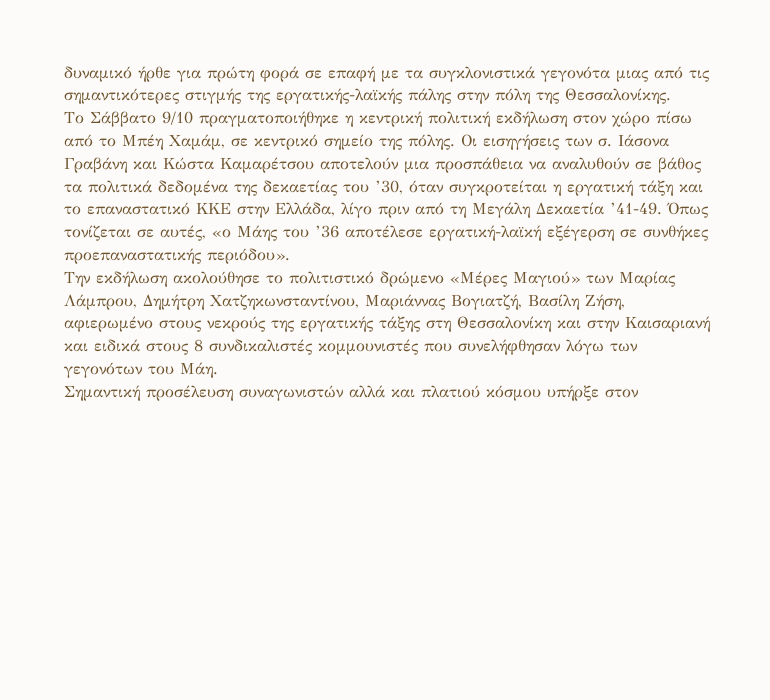δυναμικό ήρθε για πρώτη φορά σε επαφή με τα συγκλονιστικά γεγονότα μιας από τις σημαντικότερες στιγμής της εργατικής-λαϊκής πάλης στην πόλη της Θεσσαλονίκης.
Το Σάββατο 9/10 πραγματοποιήθηκε η κεντρική πολιτική εκδήλωση στον χώρο πίσω από το Μπέη Χαμάμ, σε κεντρικό σημείο της πόλης. Οι εισηγήσεις των σ. Ιάσονα Γραβάνη και Κώστα Καμαρέτσου αποτελούν μια προσπάθεια να αναλυθούν σε βάθος τα πολιτικά δεδομένα της δεκαετίας του ’30, όταν συγκροτείται η εργατική τάξη και το επαναστατικό ΚΚΕ στην Ελλάδα, λίγο πριν από τη Μεγάλη Δεκαετία ’41-49. Όπως τονίζεται σε αυτές, «ο Μάης του ’36 αποτέλεσε εργατική-λαϊκή εξέγερση σε συνθήκες προεπαναστατικής περιόδου».
Την εκδήλωση ακολούθησε το πολιτιστικό δρώμενο «Μέρες Μαγιού» των Μαρίας Λάμπρου, Δημήτρη Χατζηκωνσταντίνου, Μαριάννας Βογιατζή, Βασίλη Ζήση, αφιερωμένο στους νεκρούς της εργατικής τάξης στη Θεσσαλονίκη και στην Καισαριανή και ειδικά στους 8 συνδικαλιστές κομμουνιστές που συνελήφθησαν λόγω των γεγονότων του Μάη.
Σημαντική προσέλευση συναγωνιστών αλλά και πλατιού κόσμου υπήρξε στον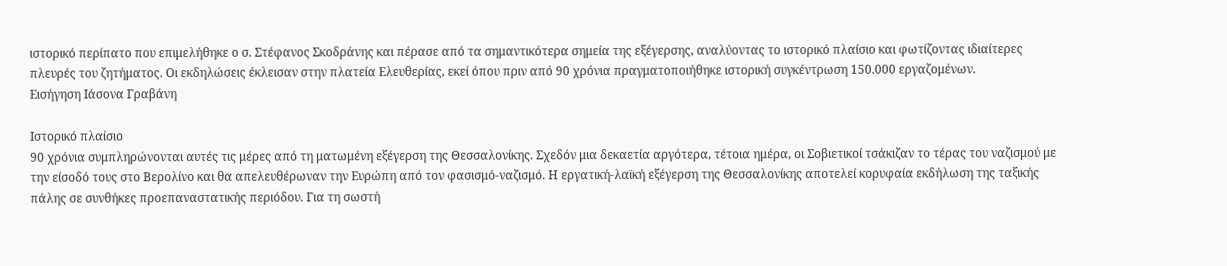ιστορικό περίπατο που επιμελήθηκε ο σ. Στέφανος Σκοδράνης και πέρασε από τα σημαντικότερα σημεία της εξέγερσης, αναλύοντας το ιστορικό πλαίσιο και φωτίζοντας ιδιαίτερες πλευρές του ζητήματος. Οι εκδηλώσεις έκλεισαν στην πλατεία Ελευθερίας, εκεί όπου πριν από 90 χρόνια πραγματοποιήθηκε ιστορική συγκέντρωση 150.000 εργαζομένων.
Εισήγηση Ιάσονα Γραβάνη

Ιστορικό πλαίσιο
90 χρόνια συμπληρώνονται αυτές τις μέρες από τη ματωμένη εξέγερση της Θεσσαλονίκης. Σχεδόν μια δεκαετία αργότερα, τέτοια ημέρα, οι Σοβιετικοί τσάκιζαν το τέρας του ναζισμού με την είσοδό τους στο Βερολίνο και θα απελευθέρωναν την Ευρώπη από τον φασισμό-ναζισμό. Η εργατική-λαϊκή εξέγερση της Θεσσαλονίκης αποτελεί κορυφαία εκδήλωση της ταξικής πάλης σε συνθήκες προεπαναστατικής περιόδου. Για τη σωστή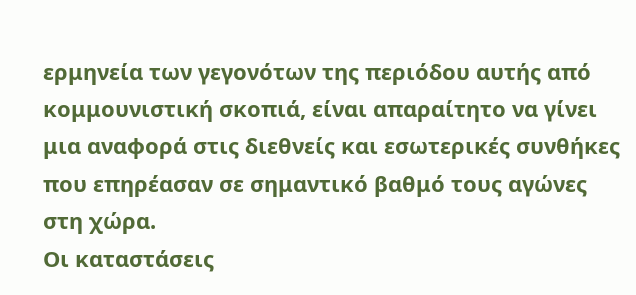ερμηνεία των γεγονότων της περιόδου αυτής από κομμουνιστική σκοπιά, είναι απαραίτητο να γίνει μια αναφορά στις διεθνείς και εσωτερικές συνθήκες που επηρέασαν σε σημαντικό βαθμό τους αγώνες στη χώρα.
Οι καταστάσεις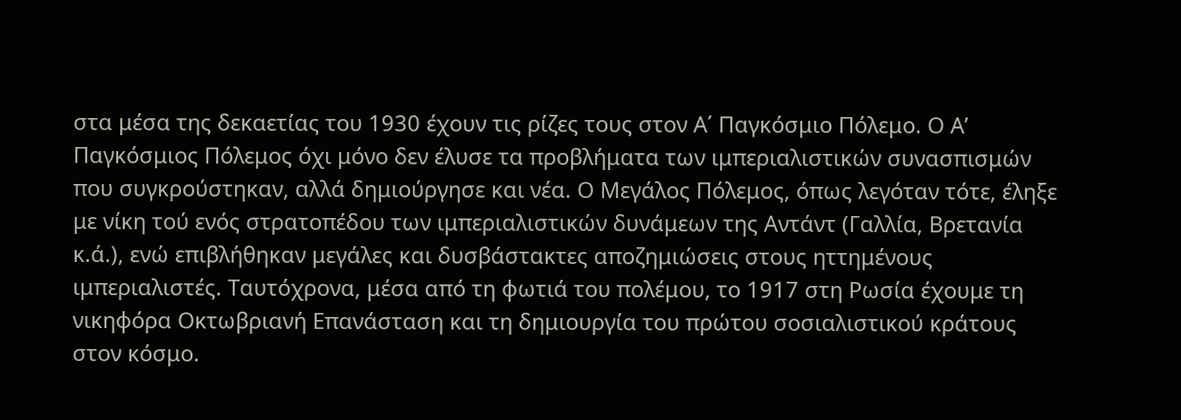στα μέσα της δεκαετίας του 1930 έχουν τις ρίζες τους στον Α΄ Παγκόσμιο Πόλεμο. Ο Α’ Παγκόσμιος Πόλεμος όχι μόνο δεν έλυσε τα προβλήματα των ιμπεριαλιστικών συνασπισμών που συγκρούστηκαν, αλλά δημιούργησε και νέα. Ο Μεγάλος Πόλεμος, όπως λεγόταν τότε, έληξε με νίκη τού ενός στρατοπέδου των ιμπεριαλιστικών δυνάμεων της Αντάντ (Γαλλία, Βρετανία κ.ά.), ενώ επιβλήθηκαν μεγάλες και δυσβάστακτες αποζημιώσεις στους ηττημένους ιμπεριαλιστές. Ταυτόχρονα, μέσα από τη φωτιά του πολέμου, το 1917 στη Ρωσία έχουμε τη νικηφόρα Οκτωβριανή Επανάσταση και τη δημιουργία του πρώτου σοσιαλιστικού κράτους στον κόσμο.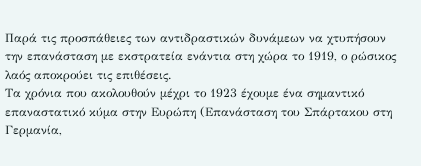Παρά τις προσπάθειες των αντιδραστικών δυνάμεων να χτυπήσουν την επανάσταση με εκστρατεία ενάντια στη χώρα το 1919, ο ρώσικος λαός αποκρούει τις επιθέσεις.
Τα χρόνια που ακολουθούν μέχρι το 1923 έχουμε ένα σημαντικό επαναστατικό κύμα στην Ευρώπη (Επανάσταση του Σπάρτακου στη Γερμανία,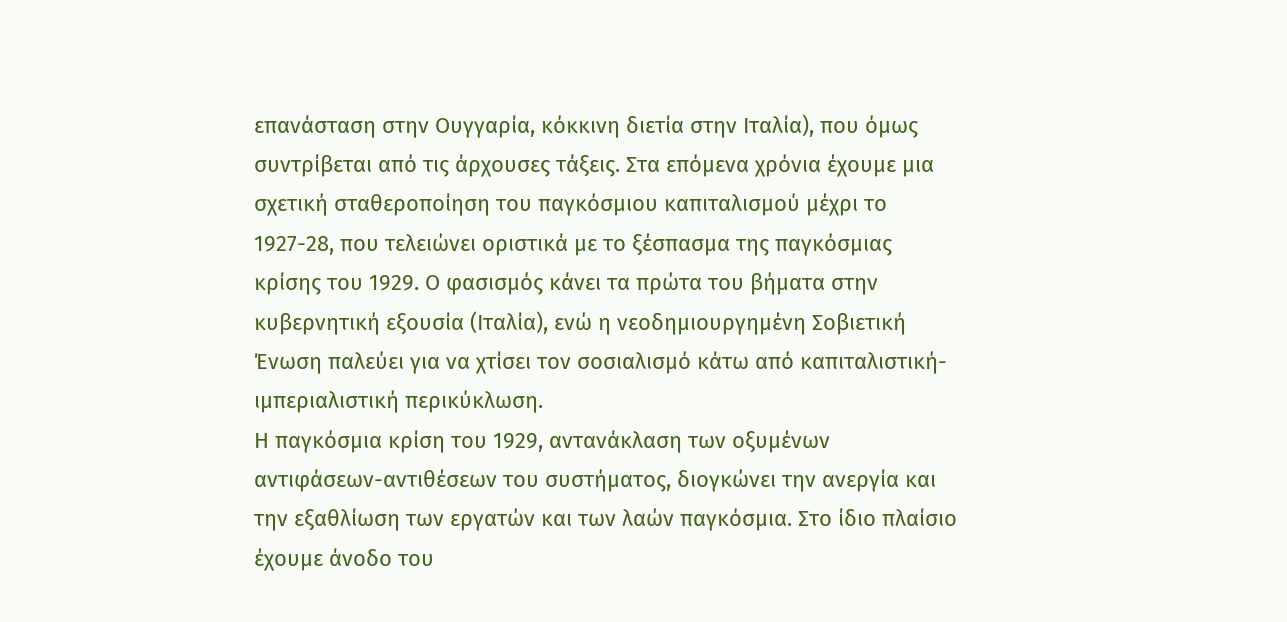επανάσταση στην Ουγγαρία, κόκκινη διετία στην Ιταλία), που όμως συντρίβεται από τις άρχουσες τάξεις. Στα επόμενα χρόνια έχουμε μια σχετική σταθεροποίηση του παγκόσμιου καπιταλισμού μέχρι το 1927-28, που τελειώνει οριστικά με το ξέσπασμα της παγκόσμιας κρίσης του 1929. Ο φασισμός κάνει τα πρώτα του βήματα στην κυβερνητική εξουσία (Ιταλία), ενώ η νεοδημιουργημένη Σοβιετική Ένωση παλεύει για να χτίσει τον σοσιαλισμό κάτω από καπιταλιστική-ιμπεριαλιστική περικύκλωση.
Η παγκόσμια κρίση του 1929, αντανάκλαση των οξυμένων αντιφάσεων-αντιθέσεων του συστήματος, διογκώνει την ανεργία και την εξαθλίωση των εργατών και των λαών παγκόσμια. Στο ίδιο πλαίσιο έχουμε άνοδο του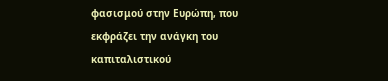φασισμού στην Ευρώπη, που εκφράζει την ανάγκη του καπιταλιστικού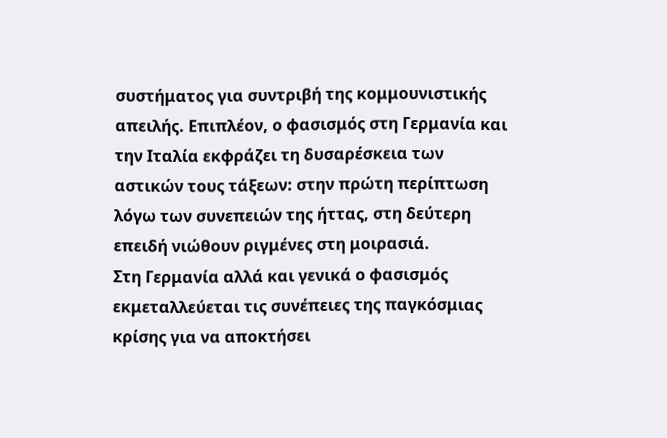συστήματος για συντριβή της κομμουνιστικής απειλής. Επιπλέον, ο φασισμός στη Γερμανία και την Ιταλία εκφράζει τη δυσαρέσκεια των αστικών τους τάξεων: στην πρώτη περίπτωση λόγω των συνεπειών της ήττας, στη δεύτερη επειδή νιώθουν ριγμένες στη μοιρασιά.
Στη Γερμανία αλλά και γενικά ο φασισμός εκμεταλλεύεται τις συνέπειες της παγκόσμιας κρίσης για να αποκτήσει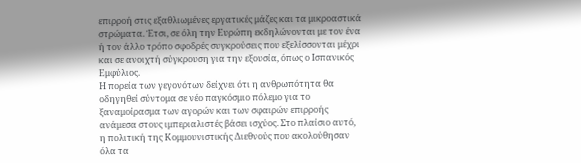επιρροή στις εξαθλιωμένες εργατικές μάζες και τα μικροαστικά στρώματα. Έτσι, σε όλη την Ευρώπη εκδηλώνονται με τον ένα ή τον άλλο τρόπο σφοδρές συγκρούσεις που εξελίσσονται μέχρι και σε ανοιχτή σύγκρουση για την εξουσία, όπως ο Ισπανικός Εμφύλιος.
Η πορεία των γεγονότων δείχνει ότι η ανθρωπότητα θα οδηγηθεί σύντομα σε νέο παγκόσμιο πόλεμο για το ξαναμοίρασμα των αγορών και των σφαιρών επιρροής ανάμεσα στους ιμπεριαλιστές βάσει ισχύος. Στο πλαίσιο αυτό, η πολιτική της Κομμουνιστικής Διεθνούς που ακολούθησαν όλα τα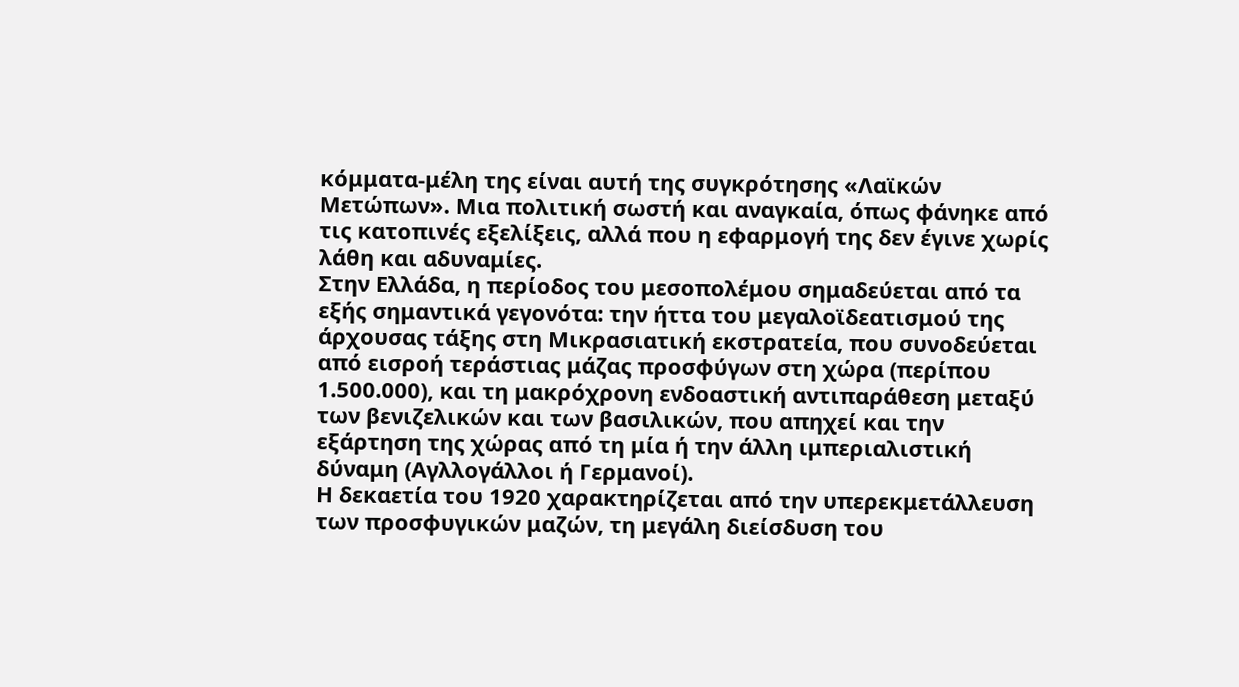κόμματα-μέλη της είναι αυτή της συγκρότησης «Λαϊκών Μετώπων». Μια πολιτική σωστή και αναγκαία, όπως φάνηκε από τις κατοπινές εξελίξεις, αλλά που η εφαρμογή της δεν έγινε χωρίς λάθη και αδυναμίες.
Στην Ελλάδα, η περίοδος του μεσοπολέμου σημαδεύεται από τα εξής σημαντικά γεγονότα: την ήττα του μεγαλοϊδεατισμού της άρχουσας τάξης στη Μικρασιατική εκστρατεία, που συνοδεύεται από εισροή τεράστιας μάζας προσφύγων στη χώρα (περίπου 1.500.000), και τη μακρόχρονη ενδοαστική αντιπαράθεση μεταξύ των βενιζελικών και των βασιλικών, που απηχεί και την εξάρτηση της χώρας από τη μία ή την άλλη ιμπεριαλιστική δύναμη (Αγλλογάλλοι ή Γερμανοί).
Η δεκαετία του 1920 χαρακτηρίζεται από την υπερεκμετάλλευση των προσφυγικών μαζών, τη μεγάλη διείσδυση του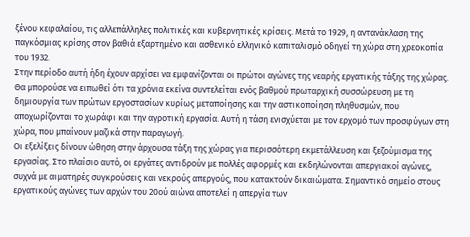ξένου κεφαλαίου, τις αλλεπάλληλες πολιτικές και κυβερνητικές κρίσεις. Μετά το 1929, η αντανάκλαση της παγκόσμιας κρίσης στον βαθιά εξαρτημένο και ασθενικό ελληνικό καπιταλισμό οδηγεί τη χώρα στη χρεοκοπία του 1932.
Στην περίοδο αυτή ήδη έχουν αρχίσει να εμφανίζονται οι πρώτοι αγώνες της νεαρής εργατικής τάξης της χώρας. Θα μπορούσε να ειπωθεί ότι τα χρόνια εκείνα συντελείται ενός βαθμού πρωταρχική συσσώρευση με τη δημιουργία των πρώτων εργοστασίων κυρίως μεταποίησης και την αστικοποίηση πληθυσμών, που αποχωρίζονται το χωράφι και την αγροτική εργασία. Αυτή η τάση ενισχύεται με τον ερχομό των προσφύγων στη χώρα, που μπαίνουν μαζικά στην παραγωγή.
Οι εξελίξεις δίνουν ώθηση στην άρχουσα τάξη της χώρας για περισσότερη εκμετάλλευση και ξεζούμισμα της εργασίας. Στο πλαίσιο αυτό, οι εργάτες αντιδρούν με πολλές αφορμές και εκδηλώνονται απεργιακοί αγώνες, συχνά με αιματηρές συγκρούσεις και νεκρούς απεργούς, που κατακτούν δικαιώματα. Σημαντικό σημείο στους εργατικούς αγώνες των αρχών του 20ού αιώνα αποτελεί η απεργία των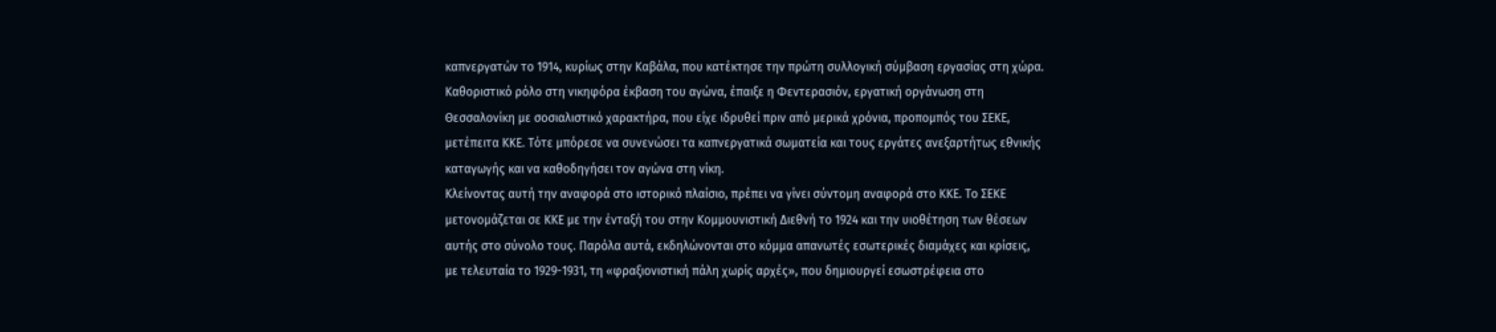καπνεργατών το 1914, κυρίως στην Καβάλα, που κατέκτησε την πρώτη συλλογική σύμβαση εργασίας στη χώρα. Καθοριστικό ρόλο στη νικηφόρα έκβαση του αγώνα, έπαιξε η Φεντερασιόν, εργατική οργάνωση στη Θεσσαλονίκη με σοσιαλιστικό χαρακτήρα, που είχε ιδρυθεί πριν από μερικά χρόνια, προπομπός του ΣΕΚΕ, μετέπειτα ΚΚΕ. Τότε μπόρεσε να συνενώσει τα καπνεργατικά σωματεία και τους εργάτες ανεξαρτήτως εθνικής καταγωγής και να καθοδηγήσει τον αγώνα στη νίκη.
Κλείνοντας αυτή την αναφορά στο ιστορικό πλαίσιο, πρέπει να γίνει σύντομη αναφορά στο ΚΚΕ. Το ΣΕΚΕ μετονομάζεται σε ΚΚΕ με την ένταξή του στην Κομμουνιστική Διεθνή το 1924 και την υιοθέτηση των θέσεων αυτής στο σύνολο τους. Παρόλα αυτά, εκδηλώνονται στο κόμμα απανωτές εσωτερικές διαμάχες και κρίσεις, με τελευταία το 1929-1931, τη «φραξιονιστική πάλη χωρίς αρχές», που δημιουργεί εσωστρέφεια στο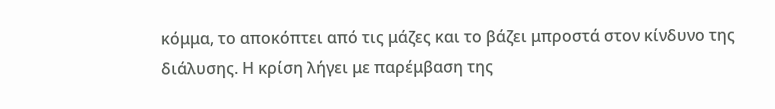κόμμα, το αποκόπτει από τις μάζες και το βάζει μπροστά στον κίνδυνο της διάλυσης. Η κρίση λήγει με παρέμβαση της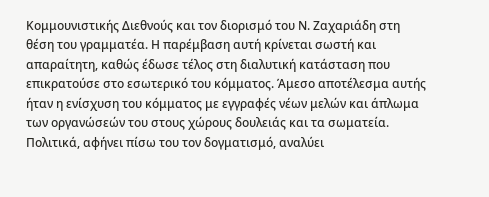Κομμουνιστικής Διεθνούς και τον διορισμό του Ν. Ζαχαριάδη στη θέση του γραμματέα. Η παρέμβαση αυτή κρίνεται σωστή και απαραίτητη, καθώς έδωσε τέλος στη διαλυτική κατάσταση που επικρατούσε στο εσωτερικό του κόμματος. Άμεσο αποτέλεσμα αυτής ήταν η ενίσχυση του κόμματος με εγγραφές νέων μελών και άπλωμα των οργανώσεών του στους χώρους δουλειάς και τα σωματεία.
Πολιτικά, αφήνει πίσω του τον δογματισμό, αναλύει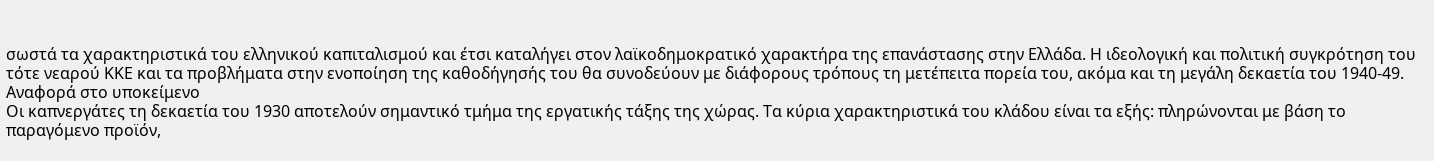σωστά τα χαρακτηριστικά του ελληνικού καπιταλισμού και έτσι καταλήγει στον λαϊκοδημοκρατικό χαρακτήρα της επανάστασης στην Ελλάδα. Η ιδεολογική και πολιτική συγκρότηση του τότε νεαρού ΚΚΕ και τα προβλήματα στην ενοποίηση της καθοδήγησής του θα συνοδεύουν με διάφορους τρόπους τη μετέπειτα πορεία του, ακόμα και τη μεγάλη δεκαετία του 1940-49.
Αναφορά στο υποκείμενο
Οι καπνεργάτες τη δεκαετία του 1930 αποτελούν σημαντικό τμήμα της εργατικής τάξης της χώρας. Τα κύρια χαρακτηριστικά του κλάδου είναι τα εξής: πληρώνονται με βάση το παραγόμενο προϊόν,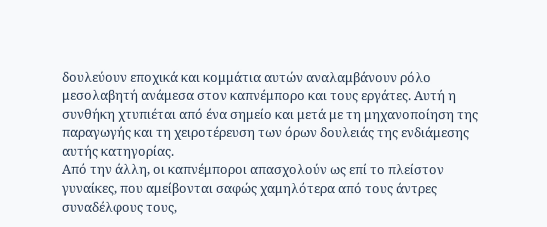δουλεύουν εποχικά και κομμάτια αυτών αναλαμβάνουν ρόλο μεσολαβητή ανάμεσα στον καπνέμπορο και τους εργάτες. Αυτή η συνθήκη χτυπιέται από ένα σημείο και μετά με τη μηχανοποίηση της παραγωγής και τη χειροτέρευση των όρων δουλειάς της ενδιάμεσης αυτής κατηγορίας.
Από την άλλη, οι καπνέμποροι απασχολούν ως επί το πλείστον γυναίκες, που αμείβονται σαφώς χαμηλότερα από τους άντρες συναδέλφους τους,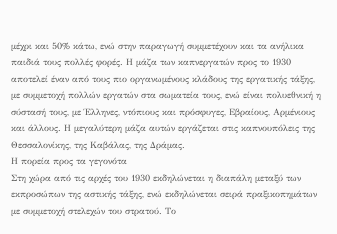μέχρι και 50% κάτω, ενώ στην παραγωγή συμμετέχουν και τα ανήλικα παιδιά τους πολλές φορές. Η μάζα των καπνεργατών προς το 1930 αποτελεί έναν από τους πιο οργανωμένους κλάδους της εργατικής τάξης, με συμμετοχή πολλών εργατών στα σωματεία τους, ενώ είναι πολυεθνική η σύστασή τους, με Έλληνες, ντόπιους και πρόσφυγες, Εβραίους, Αρμένιους και άλλους. Η μεγαλύτερη μάζα αυτών εργάζεται στις καπνουπόλεις της Θεσσαλονίκης, της Καβάλας, της Δράμας.
Η πορεία προς τα γεγονότα
Στη χώρα από τις αρχές του 1930 εκδηλώνεται η διαπάλη μεταξύ των εκπροσώπων της αστικής τάξης, ενώ εκδηλώνεται σειρά πραξικοπημάτων με συμμετοχή στελεχών του στρατού. Το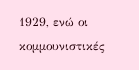1929, ενώ οι κομμουνιστικές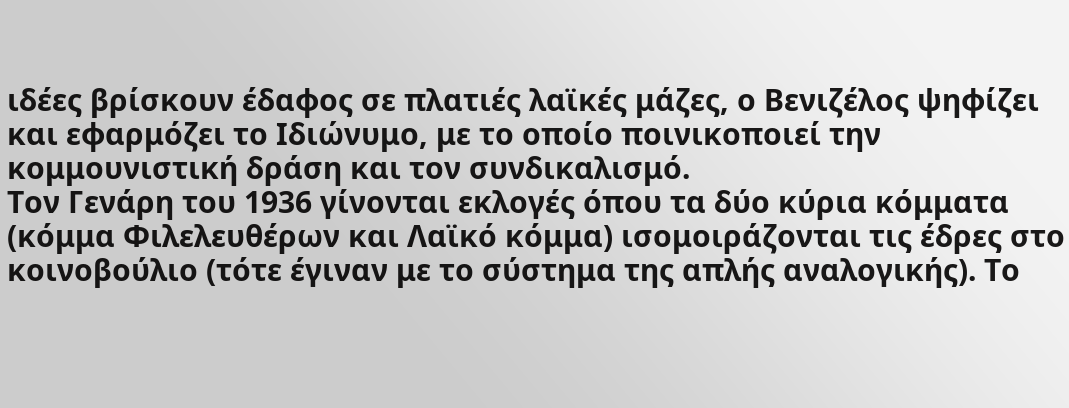ιδέες βρίσκουν έδαφος σε πλατιές λαϊκές μάζες, ο Βενιζέλος ψηφίζει και εφαρμόζει το Ιδιώνυμο, με το οποίο ποινικοποιεί την κομμουνιστική δράση και τον συνδικαλισμό.
Τον Γενάρη του 1936 γίνονται εκλογές όπου τα δύο κύρια κόμματα (κόμμα Φιλελευθέρων και Λαϊκό κόμμα) ισομοιράζονται τις έδρες στο κοινοβούλιο (τότε έγιναν με το σύστημα της απλής αναλογικής). Το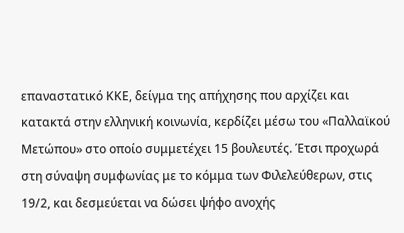επαναστατικό ΚΚΕ, δείγμα της απήχησης που αρχίζει και κατακτά στην ελληνική κοινωνία, κερδίζει μέσω του «Παλλαϊκού Μετώπου» στο οποίο συμμετέχει 15 βουλευτές. Έτσι προχωρά στη σύναψη συμφωνίας με το κόμμα των Φιλελεύθερων, στις 19/2, και δεσμεύεται να δώσει ψήφο ανοχής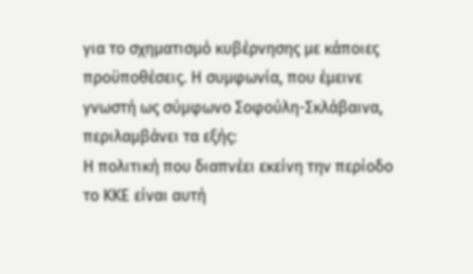για το σχηματισμό κυβέρνησης με κάποιες προϋποθέσεις. Η συμφωνία, που έμεινε γνωστή ως σύμφωνο Σοφούλη-Σκλάβαινα, περιλαμβάνει τα εξής:
Η πολιτική που διαπνέει εκείνη την περίοδο το ΚΚΕ είναι αυτή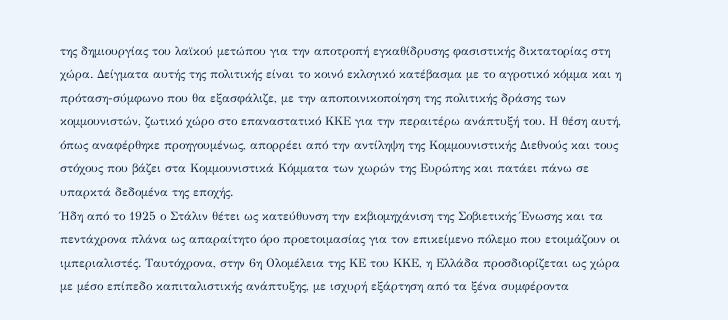της δημιουργίας του λαϊκού μετώπου για την αποτροπή εγκαθίδρυσης φασιστικής δικτατορίας στη χώρα. Δείγματα αυτής της πολιτικής είναι το κοινό εκλογικό κατέβασμα με το αγροτικό κόμμα και η πρόταση-σύμφωνο που θα εξασφάλιζε, με την αποποινικοποίηση της πολιτικής δράσης των κομμουνιστών, ζωτικό χώρο στο επαναστατικό ΚΚΕ για την περαιτέρω ανάπτυξή του. Η θέση αυτή, όπως αναφέρθηκε προηγουμένως, απορρέει από την αντίληψη της Κομμουνιστικής Διεθνούς και τους στόχους που βάζει στα Κομμουνιστικά Κόμματα των χωρών της Ευρώπης και πατάει πάνω σε υπαρκτά δεδομένα της εποχής.
Ήδη από το 1925 ο Στάλιν θέτει ως κατεύθυνση την εκβιομηχάνιση της Σοβιετικής Ένωσης και τα πεντάχρονα πλάνα ως απαραίτητο όρο προετοιμασίας για τον επικείμενο πόλεμο που ετοιμάζουν οι ιμπεριαλιστές. Ταυτόχρονα, στην 6η Ολομέλεια της ΚΕ του ΚΚΕ, η Ελλάδα προσδιορίζεται ως χώρα με μέσο επίπεδο καπιταλιστικής ανάπτυξης, με ισχυρή εξάρτηση από τα ξένα συμφέροντα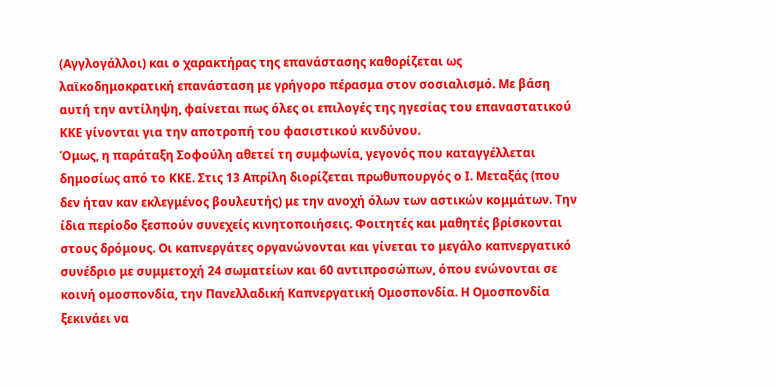(Αγγλογάλλοι) και ο χαρακτήρας της επανάστασης καθορίζεται ως λαϊκοδημοκρατική επανάσταση με γρήγορο πέρασμα στον σοσιαλισμό. Με βάση αυτή την αντίληψη, φαίνεται πως όλες οι επιλογές της ηγεσίας του επαναστατικού ΚΚΕ γίνονται για την αποτροπή του φασιστικού κινδύνου.
Όμως, η παράταξη Σοφούλη αθετεί τη συμφωνία, γεγονός που καταγγέλλεται δημοσίως από το ΚΚΕ. Στις 13 Απρίλη διορίζεται πρωθυπουργός ο Ι. Μεταξάς (που δεν ήταν καν εκλεγμένος βουλευτής) με την ανοχή όλων των αστικών κομμάτων. Την ίδια περίοδο ξεσπούν συνεχείς κινητοποιήσεις. Φοιτητές και μαθητές βρίσκονται στους δρόμους. Οι καπνεργάτες οργανώνονται και γίνεται το μεγάλο καπνεργατικό συνέδριο με συμμετοχή 24 σωματείων και 60 αντιπροσώπων, όπου ενώνονται σε κοινή ομοσπονδία, την Πανελλαδική Καπνεργατική Ομοσπονδία. Η Ομοσπονδία ξεκινάει να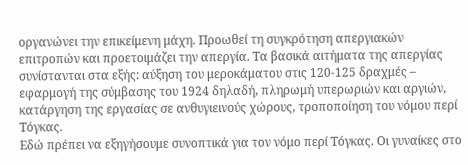οργανώνει την επικείμενη μάχη. Προωθεί τη συγκρότηση απεργιακών επιτροπών και προετοιμάζει την απεργία. Τα βασικά αιτήματα της απεργίας συνίστανται στα εξής: αύξηση του μεροκάματου στις 120-125 δραχμές – εφαρμογή της σύμβασης του 1924 δηλαδή, πληρωμή υπερωριών και αργιών, κατάργηση της εργασίας σε ανθυγιεινούς χώρους, τροποποίηση του νόμου περί Τόγκας.
Εδώ πρέπει να εξηγήσουμε συνοπτικά για τον νόμο περί Τόγκας. Οι γυναίκες στο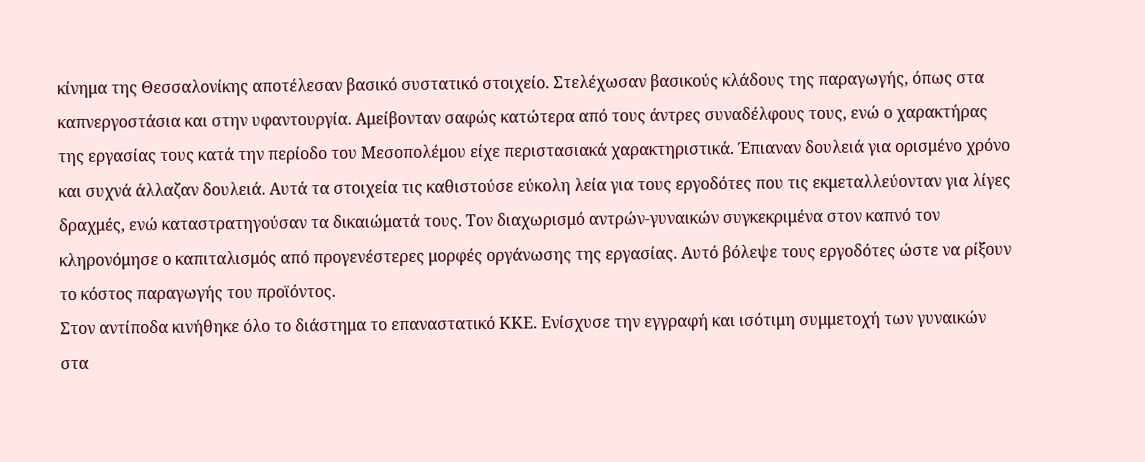κίνημα της Θεσσαλονίκης αποτέλεσαν βασικό συστατικό στοιχείο. Στελέχωσαν βασικούς κλάδους της παραγωγής, όπως στα καπνεργοστάσια και στην υφαντουργία. Αμείβονταν σαφώς κατώτερα από τους άντρες συναδέλφους τους, ενώ ο χαρακτήρας της εργασίας τους κατά την περίοδο του Μεσοπολέμου είχε περιστασιακά χαρακτηριστικά. Έπιαναν δουλειά για ορισμένο χρόνο και συχνά άλλαζαν δουλειά. Αυτά τα στοιχεία τις καθιστούσε εύκολη λεία για τους εργοδότες που τις εκμεταλλεύονταν για λίγες δραχμές, ενώ καταστρατηγούσαν τα δικαιώματά τους. Τον διαχωρισμό αντρών-γυναικών συγκεκριμένα στον καπνό τον κληρονόμησε ο καπιταλισμός από προγενέστερες μορφές οργάνωσης της εργασίας. Αυτό βόλεψε τους εργοδότες ώστε να ρίξουν το κόστος παραγωγής του προϊόντος.
Στον αντίποδα κινήθηκε όλο το διάστημα το επαναστατικό ΚΚΕ. Ενίσχυσε την εγγραφή και ισότιμη συμμετοχή των γυναικών στα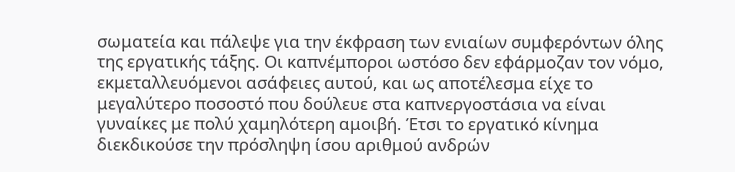σωματεία και πάλεψε για την έκφραση των ενιαίων συμφερόντων όλης της εργατικής τάξης. Οι καπνέμποροι ωστόσο δεν εφάρμοζαν τον νόμο, εκμεταλλευόμενοι ασάφειες αυτού, και ως αποτέλεσμα είχε το μεγαλύτερο ποσοστό που δούλευε στα καπνεργοστάσια να είναι γυναίκες με πολύ χαμηλότερη αμοιβή. Έτσι το εργατικό κίνημα διεκδικούσε την πρόσληψη ίσου αριθμού ανδρών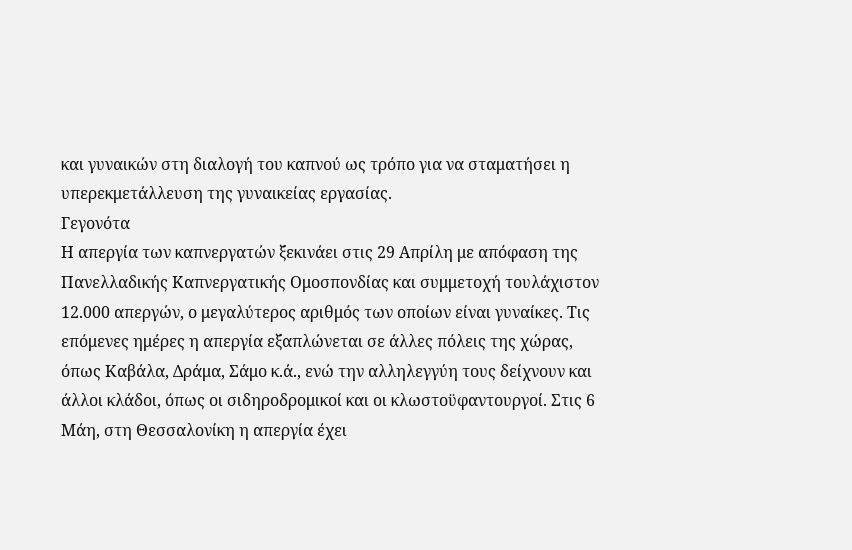και γυναικών στη διαλογή του καπνού ως τρόπο για να σταματήσει η υπερεκμετάλλευση της γυναικείας εργασίας.
Γεγονότα
Η απεργία των καπνεργατών ξεκινάει στις 29 Απρίλη με απόφαση της Πανελλαδικής Καπνεργατικής Ομοσπονδίας και συμμετοχή τουλάχιστον 12.000 απεργών, ο μεγαλύτερος αριθμός των οποίων είναι γυναίκες. Τις επόμενες ημέρες η απεργία εξαπλώνεται σε άλλες πόλεις της χώρας, όπως Καβάλα, Δράμα, Σάμο κ.ά., ενώ την αλληλεγγύη τους δείχνουν και άλλοι κλάδοι, όπως οι σιδηροδρομικοί και οι κλωστοϋφαντουργοί. Στις 6 Μάη, στη Θεσσαλονίκη η απεργία έχει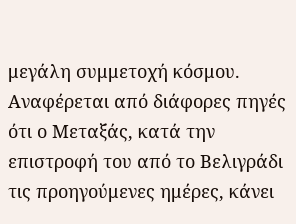μεγάλη συμμετοχή κόσμου. Αναφέρεται από διάφορες πηγές ότι ο Μεταξάς, κατά την επιστροφή του από το Βελιγράδι τις προηγούμενες ημέρες, κάνει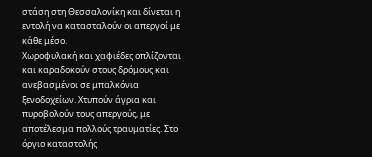στάση στη Θεσσαλονίκη και δίνεται η εντολή να κατασταλούν οι απεργοί με κάθε μέσο.
Χωροφυλακή και χαφιέδες οπλίζονται και καραδοκούν στους δρόμους και ανεβασμένοι σε μπαλκόνια ξενοδοχείων. Χτυπούν άγρια και πυροβολούν τους απεργούς, με αποτέλεσμα πολλούς τραυματίες. Στο όργιο καταστολής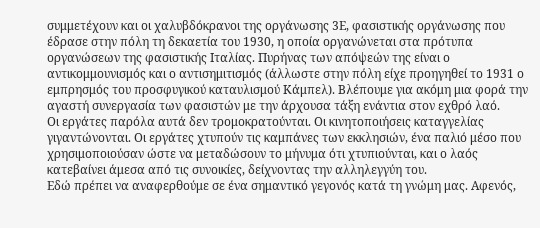συμμετέχουν και οι χαλυβδόκρανοι της οργάνωσης 3Ε, φασιστικής οργάνωσης που έδρασε στην πόλη τη δεκαετία του 1930, η οποία οργανώνεται στα πρότυπα οργανώσεων της φασιστικής Ιταλίας. Πυρήνας των απόψεών της είναι ο αντικομμουνισμός και ο αντισημιτισμός (άλλωστε στην πόλη είχε προηγηθεί το 1931 ο εμπρησμός του προσφυγικού καταυλισμού Κάμπελ). Βλέπουμε για ακόμη μια φορά την αγαστή συνεργασία των φασιστών με την άρχουσα τάξη ενάντια στον εχθρό λαό.
Οι εργάτες παρόλα αυτά δεν τρομοκρατούνται. Οι κινητοποιήσεις καταγγελίας γιγαντώνονται. Οι εργάτες χτυπούν τις καμπάνες των εκκλησιών, ένα παλιό μέσο που χρησιμοποιούσαν ώστε να μεταδώσουν το μήνυμα ότι χτυπιούνται, και ο λαός κατεβαίνει άμεσα από τις συνοικίες, δείχνοντας την αλληλεγγύη του.
Εδώ πρέπει να αναφερθούμε σε ένα σημαντικό γεγονός κατά τη γνώμη μας. Αφενός,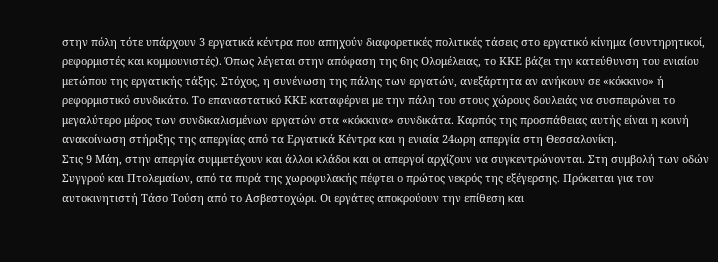στην πόλη τότε υπάρχουν 3 εργατικά κέντρα που απηχούν διαφορετικές πολιτικές τάσεις στο εργατικό κίνημα (συντηρητικοί, ρεφορμιστές και κομμουνιστές). Όπως λέγεται στην απόφαση της 6ης Ολομέλειας, το ΚΚΕ βάζει την κατεύθυνση του ενιαίου μετώπου της εργατικής τάξης. Στόχος, η συνένωση της πάλης των εργατών, ανεξάρτητα αν ανήκουν σε «κόκκινο» ή ρεφορμιστικό συνδικάτο. Το επαναστατικό ΚΚΕ καταφέρνει με την πάλη του στους χώρους δουλειάς να συσπειρώνει το μεγαλύτερο μέρος των συνδικαλισμένων εργατών στα «κόκκινα» συνδικάτα. Καρπός της προσπάθειας αυτής είναι η κοινή ανακοίνωση στήριξης της απεργίας από τα Εργατικά Κέντρα και η ενιαία 24ωρη απεργία στη Θεσσαλονίκη.
Στις 9 Μάη, στην απεργία συμμετέχουν και άλλοι κλάδοι και οι απεργοί αρχίζουν να συγκεντρώνονται. Στη συμβολή των οδών Συγγρού και Πτολεμαίων, από τα πυρά της χωροφυλακής πέφτει ο πρώτος νεκρός της εξέγερσης. Πρόκειται για τον αυτοκινητιστή Τάσο Τούση από το Ασβεστοχώρι. Οι εργάτες αποκρούουν την επίθεση και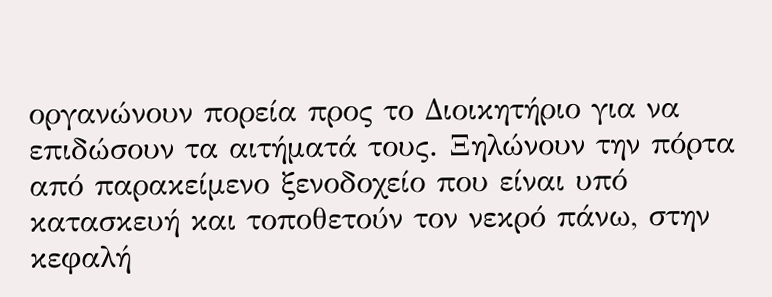οργανώνουν πορεία προς το Διοικητήριο για να επιδώσουν τα αιτήματά τους. Ξηλώνουν την πόρτα από παρακείμενο ξενοδοχείο που είναι υπό κατασκευή και τοποθετούν τον νεκρό πάνω, στην κεφαλή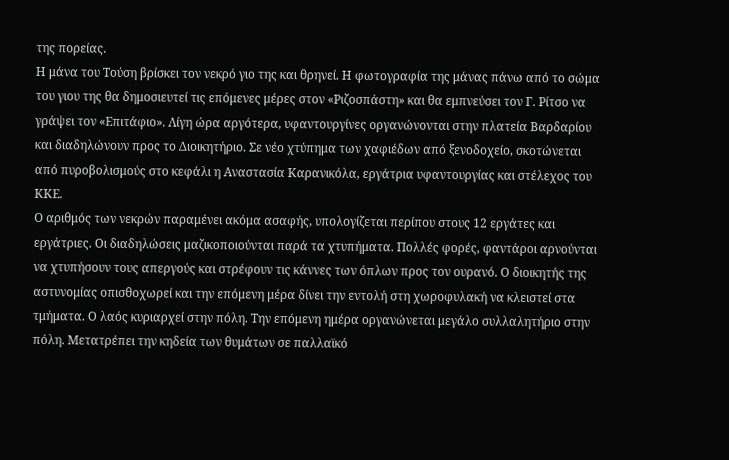της πορείας.
Η μάνα του Τούση βρίσκει τον νεκρό γιο της και θρηνεί. Η φωτογραφία της μάνας πάνω από το σώμα του γιου της θα δημοσιευτεί τις επόμενες μέρες στον «Ριζοσπάστη» και θα εμπνεύσει τον Γ. Ρίτσο να γράψει τον «Επιτάφιο». Λίγη ώρα αργότερα, υφαντουργίνες οργανώνονται στην πλατεία Βαρδαρίου και διαδηλώνουν προς το Διοικητήριο. Σε νέο χτύπημα των χαφιέδων από ξενοδοχείο, σκοτώνεται από πυροβολισμούς στο κεφάλι η Αναστασία Καρανικόλα, εργάτρια υφαντουργίας και στέλεχος του ΚΚΕ.
Ο αριθμός των νεκρών παραμένει ακόμα ασαφής, υπολογίζεται περίπου στους 12 εργάτες και εργάτριες. Οι διαδηλώσεις μαζικοποιούνται παρά τα χτυπήματα. Πολλές φορές, φαντάροι αρνούνται να χτυπήσουν τους απεργούς και στρέφουν τις κάννες των όπλων προς τον ουρανό. Ο διοικητής της αστυνομίας οπισθοχωρεί και την επόμενη μέρα δίνει την εντολή στη χωροφυλακή να κλειστεί στα τμήματα. Ο λαός κυριαρχεί στην πόλη. Την επόμενη ημέρα οργανώνεται μεγάλο συλλαλητήριο στην πόλη. Μετατρέπει την κηδεία των θυμάτων σε παλλαϊκό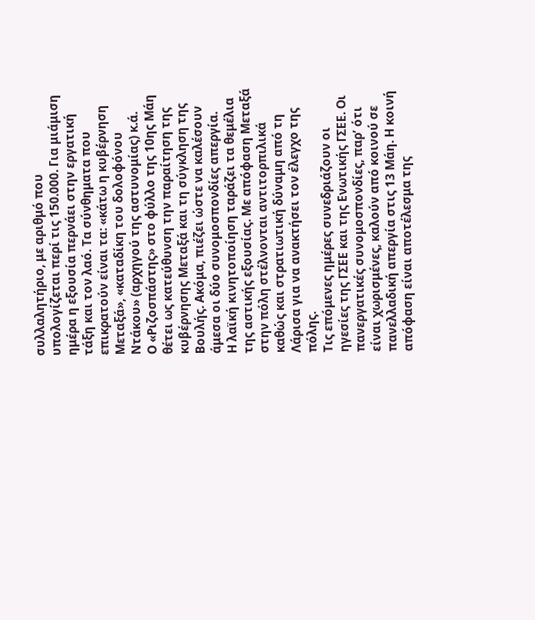συλλαλητήριο, με αριθμό που υπολογίζεται περί τις 150.000. Για μιάμιση ημέρα η εξουσία περνάει στην εργατική τάξη και τον λαό. Τα σύνθηματα που επικρατούν είναι τα: «κάτω η κυβέρνηση Μεταξά», «καταδίκη του δολοφόνου Ντάκου» (αρχηγού της αστυνομίας) κ.ά.
Ο «Ριζοσπάστης» στο φύλλο της 10ης Μάη θέτει ως κατεύθυνση την παραίτηση της κυβέρνησης Μεταξά και τη σύγκληση της Βουλής. Ακόμα, πιέζει ώστε να καλέσουν άμεσα οι δύο συνομοσπονδίες απεργία.
Η λαϊκή κινητοποίηση ταράζει τα θεμέλια της αστικής εξουσίας. Με απόφαση Μεταξά στην πόλη στέλνονται αντιτορπιλικά καθώς και στρατιωτική δύναμη από τη Λάρισα για να ανακτήσει τον έλεγχο της πόλης.
Τις επόμενες ημέρες συνεδριάζουν οι ηγεσίες της ΓΣΕΕ και της Ενωτικής ΓΣΕΕ. Οι πανεργατικές συνομοσπονδίες, παρ’ ότι είναι χωρισμένες, καλούν από κοινού σε πανελλαδική απεργία στις 13 Μάη. Η κοινή απόφαση είναι αποτέλεσμα της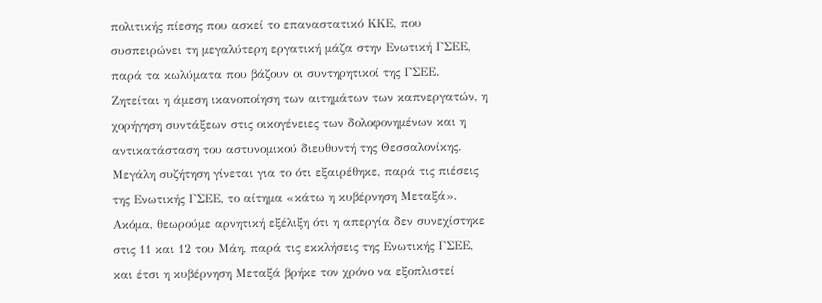πολιτικής πίεσης που ασκεί το επαναστατικό ΚΚΕ, που συσπειρώνει τη μεγαλύτερη εργατική μάζα στην Ενωτική ΓΣΕΕ, παρά τα κωλύματα που βάζουν οι συντηρητικοί της ΓΣΕΕ. Ζητείται η άμεση ικανοποίηση των αιτημάτων των καπνεργατών, η χορήγηση συντάξεων στις οικογένειες των δολοφονημένων και η αντικατάσταση του αστυνομικού διευθυντή της Θεσσαλονίκης. Μεγάλη συζήτηση γίνεται για το ότι εξαιρέθηκε, παρά τις πιέσεις της Ενωτικής ΓΣΕΕ, το αίτημα «κάτω η κυβέρνηση Μεταξά». Ακόμα, θεωρούμε αρνητική εξέλιξη ότι η απεργία δεν συνεχίστηκε στις 11 και 12 του Μάη, παρά τις εκκλήσεις της Ενωτικής ΓΣΕΕ, και έτσι η κυβέρνηση Μεταξά βρήκε τον χρόνο να εξοπλιστεί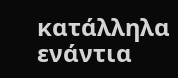κατάλληλα ενάντια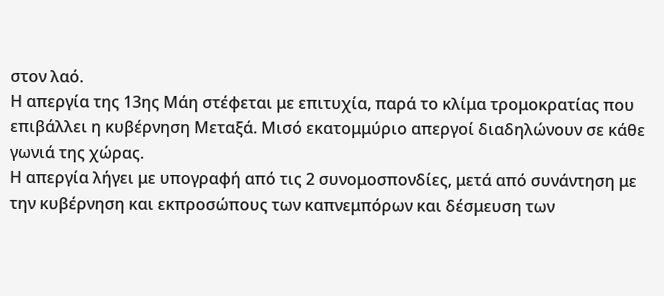στον λαό.
Η απεργία της 13ης Μάη στέφεται με επιτυχία, παρά το κλίμα τρομοκρατίας που επιβάλλει η κυβέρνηση Μεταξά. Μισό εκατομμύριο απεργοί διαδηλώνουν σε κάθε γωνιά της χώρας.
Η απεργία λήγει με υπογραφή από τις 2 συνομοσπονδίες, μετά από συνάντηση με την κυβέρνηση και εκπροσώπους των καπνεμπόρων και δέσμευση των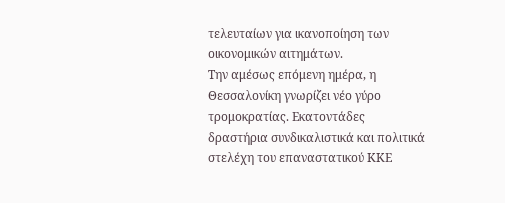τελευταίων για ικανοποίηση των οικονομικών αιτημάτων.
Την αμέσως επόμενη ημέρα, η Θεσσαλονίκη γνωρίζει νέο γύρο τρομοκρατίας. Εκατοντάδες δραστήρια συνδικαλιστικά και πολιτικά στελέχη του επαναστατικού ΚΚΕ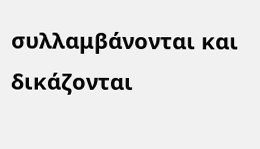συλλαμβάνονται και δικάζονται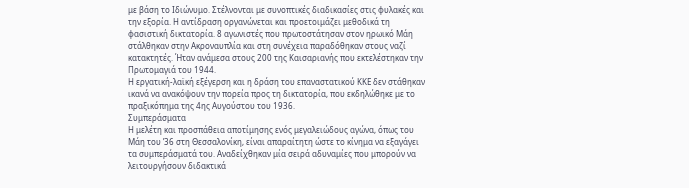με βάση το Ιδιώνυμο. Στέλνονται με συνοπτικές διαδικασίες στις φυλακές και την εξορία. Η αντίδραση οργανώνεται και προετοιμάζει μεθοδικά τη φασιστική δικτατορία. 8 αγωνιστές που πρωτοστάτησαν στον ηρωικό Μάη στάλθηκαν στην Ακροναυπλία και στη συνέχεια παραδόθηκαν στους ναζί κατακτητές. Ήταν ανάμεσα στους 200 της Καισαριανής που εκτελέστηκαν την Πρωτομαγιά του 1944.
Η εργατική-λαϊκή εξέγερση και η δράση του επαναστατικού ΚΚΕ δεν στάθηκαν ικανά να ανακόψουν την πορεία προς τη δικτατορία, που εκδηλώθηκε με το πραξικόπημα της 4ης Αυγούστου του 1936.
Συμπεράσματα
Η μελέτη και προσπάθεια αποτίμησης ενός μεγαλειώδους αγώνα, όπως του Μάη του ’36 στη Θεσσαλονίκη, είναι απαραίτητη ώστε το κίνημα να εξαγάγει τα συμπεράσματά του. Αναδείχθηκαν μία σειρά αδυναμίες που μπορούν να λειτουργήσουν διδακτικά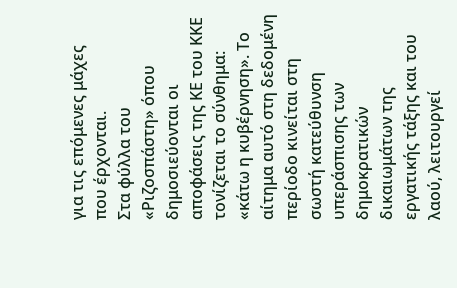για τις επόμενες μάχες που έρχονται.
Στα φύλλα του «Ριζοσπάστη» όπου δημοσιεύονται οι αποφάσεις της ΚΕ του ΚΚΕ τονίζεται το σύνθημα: «κάτω η κυβέρνηση». Το αίτημα αυτό στη δεδομένη περίοδο κινείται στη σωστή κατεύθυνση υπεράσπισης των δημοκρατικών δικαιωμάτων της εργατικής τάξης και του λαού, λειτουργεί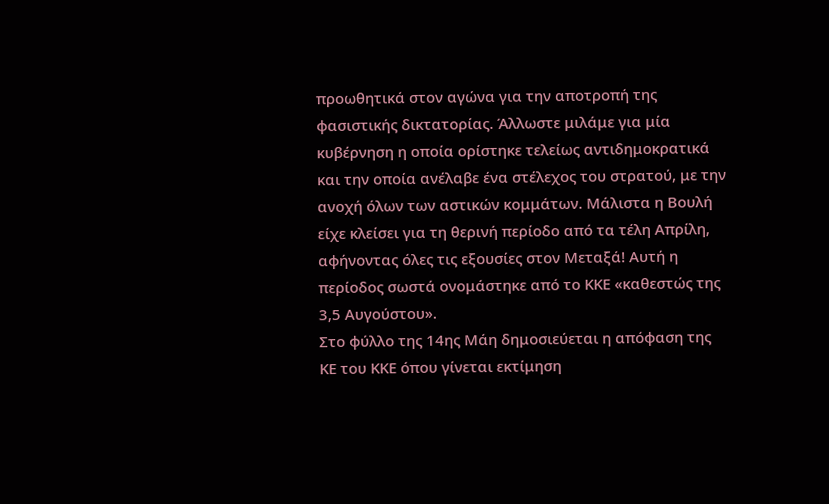προωθητικά στον αγώνα για την αποτροπή της φασιστικής δικτατορίας. Άλλωστε μιλάμε για μία κυβέρνηση η οποία ορίστηκε τελείως αντιδημοκρατικά και την οποία ανέλαβε ένα στέλεχος του στρατού, με την ανοχή όλων των αστικών κομμάτων. Μάλιστα η Βουλή είχε κλείσει για τη θερινή περίοδο από τα τέλη Απρίλη, αφήνοντας όλες τις εξουσίες στον Μεταξά! Αυτή η περίοδος σωστά ονομάστηκε από το ΚΚΕ «καθεστώς της 3,5 Αυγούστου».
Στο φύλλο της 14ης Μάη δημοσιεύεται η απόφαση της ΚΕ του ΚΚΕ όπου γίνεται εκτίμηση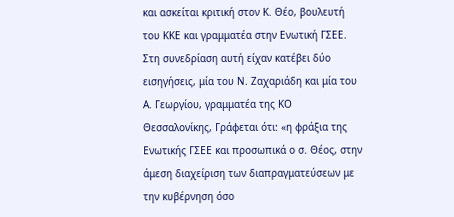και ασκείται κριτική στον Κ. Θέο, βουλευτή του ΚΚΕ και γραμματέα στην Ενωτική ΓΣΕΕ. Στη συνεδρίαση αυτή είχαν κατέβει δύο εισηγήσεις, μία του Ν. Ζαχαριάδη και μία του Α. Γεωργίου, γραμματέα της ΚΟ Θεσσαλονίκης, Γράφεται ότι: «η φράξια της Ενωτικής ΓΣΕΕ και προσωπικά ο σ. Θέος, στην άμεση διαχείριση των διαπραγματεύσεων με την κυβέρνηση όσο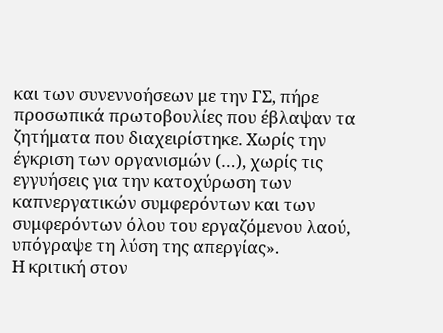και των συνεννοήσεων με την ΓΣ, πήρε προσωπικά πρωτοβουλίες που έβλαψαν τα ζητήματα που διαχειρίστηκε. Χωρίς την έγκριση των οργανισμών (…), χωρίς τις εγγυήσεις για την κατοχύρωση των καπνεργατικών συμφερόντων και των συμφερόντων όλου του εργαζόμενου λαού, υπόγραψε τη λύση της απεργίας».
Η κριτική στον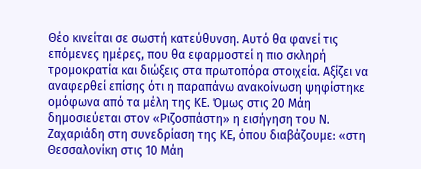Θέο κινείται σε σωστή κατεύθυνση. Αυτό θα φανεί τις επόμενες ημέρες, που θα εφαρμοστεί η πιο σκληρή τρομοκρατία και διώξεις στα πρωτοπόρα στοιχεία. Αξίζει να αναφερθεί επίσης ότι η παραπάνω ανακοίνωση ψηφίστηκε ομόφωνα από τα μέλη της ΚΕ. Όμως στις 20 Μάη δημοσιεύεται στον «Ριζοσπάστη» η εισήγηση του Ν. Ζαχαριάδη στη συνεδρίαση της ΚΕ, όπου διαβάζουμε: «στη Θεσσαλονίκη στις 10 Μάη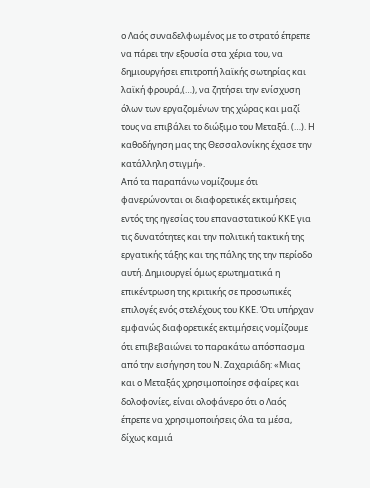ο Λαός συναδελφωμένος με το στρατό έπρεπε να πάρει την εξουσία στα χέρια του, να δημιουργήσει επιτροπή λαϊκής σωτηρίας και λαϊκή φρουρά,(…), να ζητήσει την ενίσχυση όλων των εργαζομένων της χώρας και μαζί τους να επιβάλει το διώξιμο του Μεταξά. (…). Η καθοδήγηση μας της Θεσσαλονίκης έχασε την κατάλληλη στιγμή».
Από τα παραπάνω νομίζουμε ότι φανερώνονται οι διαφορετικές εκτιμήσεις εντός της ηγεσίας του επαναστατικού ΚΚΕ για τις δυνατότητες και την πολιτική τακτική της εργατικής τάξης και της πάλης της την περίοδο αυτή. Δημιουργεί όμως ερωτηματικά η επικέντρωση της κριτικής σε προσωπικές επιλογές ενός στελέχους του ΚΚΕ. Ότι υπήρχαν εμφανώς διαφορετικές εκτιμήσεις νομίζουμε ότι επιβεβαιώνει το παρακάτω απόσπασμα από την εισήγηση του Ν. Ζαχαριάδη: «Μιας και ο Μεταξάς χρησιμοποίησε σφαίρες και δολοφονίες, είναι ολοφάνερο ότι ο Λαός έπρεπε να χρησιμοποιήσεις όλα τα μέσα, δίχως καμιά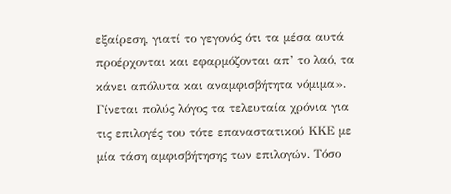εξαίρεση, γιατί το γεγονός ότι τα μέσα αυτά προέρχονται και εφαρμόζονται απ’ το λαό, τα κάνει απόλυτα και αναμφισβήτητα νόμιμα».
Γίνεται πολύς λόγος τα τελευταία χρόνια για τις επιλογές του τότε επαναστατικού ΚΚΕ με μία τάση αμφισβήτησης των επιλογών. Τόσο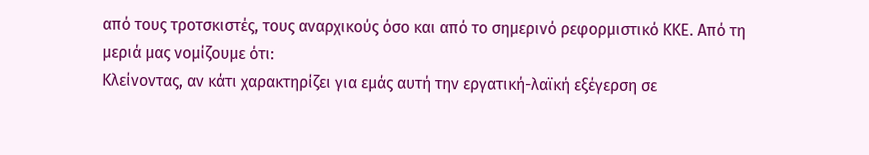από τους τροτσκιστές, τους αναρχικούς όσο και από το σημερινό ρεφορμιστικό ΚΚΕ. Από τη μεριά μας νομίζουμε ότι:
Κλείνοντας, αν κάτι χαρακτηρίζει για εμάς αυτή την εργατική-λαϊκή εξέγερση σε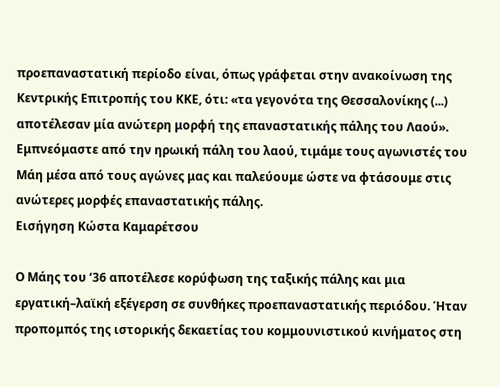προεπαναστατική περίοδο είναι, όπως γράφεται στην ανακοίνωση της Κεντρικής Επιτροπής του ΚΚΕ, ότι: «τα γεγονότα της Θεσσαλονίκης (...) αποτέλεσαν μία ανώτερη μορφή της επαναστατικής πάλης του Λαού». Εμπνεόμαστε από την ηρωική πάλη του λαού, τιμάμε τους αγωνιστές του Μάη μέσα από τους αγώνες μας και παλεύουμε ώστε να φτάσουμε στις ανώτερες μορφές επαναστατικής πάλης.
Εισήγηση Κώστα Καμαρέτσου

Ο Μάης του ‘36 αποτέλεσε κορύφωση της ταξικής πάλης και μια εργατική–λαϊκή εξέγερση σε συνθήκες προεπαναστατικής περιόδου. Ήταν προπομπός της ιστορικής δεκαετίας του κομμουνιστικού κινήματος στη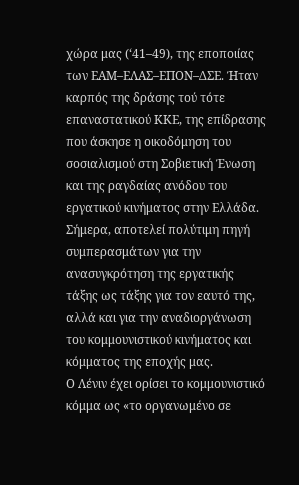χώρα μας (‘41–49), της εποποιίας των ΕΑΜ–ΕΛΑΣ–ΕΠΟΝ–ΔΣΕ. Ήταν καρπός της δράσης τού τότε επαναστατικού ΚΚΕ, της επίδρασης που άσκησε η οικοδόμηση του σοσιαλισμού στη Σοβιετική Ένωση και της ραγδαίας ανόδου του εργατικού κινήματος στην Ελλάδα. Σήμερα, αποτελεί πολύτιμη πηγή συμπερασμάτων για την ανασυγκρότηση της εργατικής τάξης ως τάξης για τον εαυτό της, αλλά και για την αναδιοργάνωση του κομμουνιστικού κινήματος και κόμματος της εποχής μας.
Ο Λένιν έχει ορίσει το κομμουνιστικό κόμμα ως «το οργανωμένο σε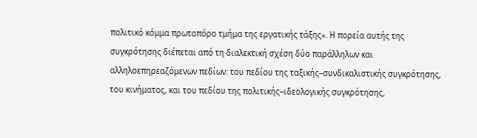πολιτικό κόμμα πρωτοπόρο τμήμα της εργατικής τάξης». Η πορεία αυτής της συγκρότησης διέπεται από τη διαλεκτική σχέση δύο παράλληλων και αλληλοεπηρεαζόμενων πεδίων: του πεδίου της ταξικής–συνδικαλιστικής συγκρότησης, του κινήματος, και του πεδίου της πολιτικής–ιδεολογικής συγκρότησης,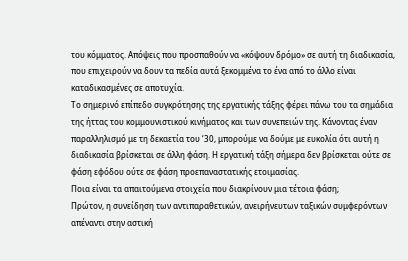του κόμματος. Απόψεις που προσπαθούν να «κόψουν δρόμο» σε αυτή τη διαδικασία, που επιχειρούν να δουν τα πεδία αυτά ξεκομμένα το ένα από το άλλο είναι καταδικασμένες σε αποτυχία.
Το σημερινό επίπεδο συγκρότησης της εργατικής τάξης φέρει πάνω του τα σημάδια της ήττας του κομμουνιστικού κινήματος και των συνεπειών της. Κάνοντας έναν παραλληλισμό με τη δεκαετία του ‘30, μπορούμε να δούμε με ευκολία ότι αυτή η διαδικασία βρίσκεται σε άλλη φάση. Η εργατική τάξη σήμερα δεν βρίσκεται ούτε σε φάση εφόδου ούτε σε φάση προεπαναστατικής ετοιμασίας.
Ποια είναι τα απαιτούμενα στοιχεία που διακρίνουν μια τέτοια φάση;
Πρώτον, η συνείδηση των αντιπαραθετικών, ανειρήνευτων ταξικών συμφερόντων απέναντι στην αστική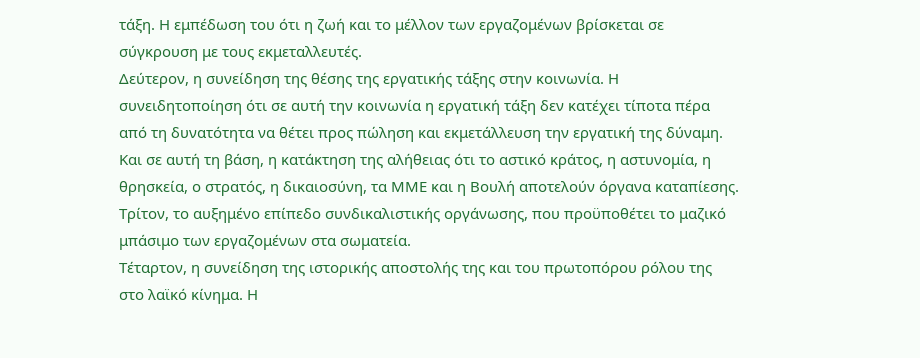τάξη. Η εμπέδωση του ότι η ζωή και το μέλλον των εργαζομένων βρίσκεται σε σύγκρουση με τους εκμεταλλευτές.
Δεύτερον, η συνείδηση της θέσης της εργατικής τάξης στην κοινωνία. Η συνειδητοποίηση ότι σε αυτή την κοινωνία η εργατική τάξη δεν κατέχει τίποτα πέρα από τη δυνατότητα να θέτει προς πώληση και εκμετάλλευση την εργατική της δύναμη. Και σε αυτή τη βάση, η κατάκτηση της αλήθειας ότι το αστικό κράτος, η αστυνομία, η θρησκεία, ο στρατός, η δικαιοσύνη, τα ΜΜΕ και η Βουλή αποτελούν όργανα καταπίεσης.
Τρίτον, το αυξημένο επίπεδο συνδικαλιστικής οργάνωσης, που προϋποθέτει το μαζικό μπάσιμο των εργαζομένων στα σωματεία.
Τέταρτον, η συνείδηση της ιστορικής αποστολής της και του πρωτοπόρου ρόλου της στο λαϊκό κίνημα. Η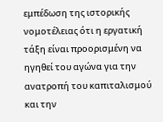εμπέδωση της ιστορικής νομοτέλειας ότι η εργατική τάξη είναι προορισμένη να ηγηθεί του αγώνα για την ανατροπή του καπιταλισμού και την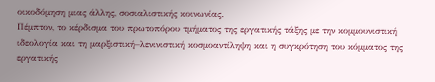οικοδόμηση μιας άλλης, σοσιαλιστικής κοινωνίας.
Πέμπτον, το κέρδισμα του πρωτοπόρου τμήματος της εργατικής τάξης με την κομμουνιστική ιδεολογία και τη μαρξιστική–λενινιστική κοσμοαντίληψη και η συγκρότηση του κόμματος της εργατικής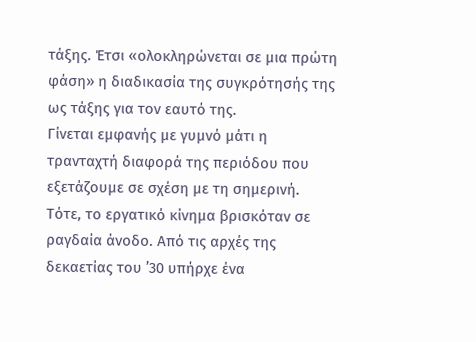τάξης. Έτσι «ολοκληρώνεται σε μια πρώτη φάση» η διαδικασία της συγκρότησής της ως τάξης για τον εαυτό της.
Γίνεται εμφανής με γυμνό μάτι η τρανταχτή διαφορά της περιόδου που εξετάζουμε σε σχέση με τη σημερινή.
Τότε, το εργατικό κίνημα βρισκόταν σε ραγδαία άνοδο. Από τις αρχές της δεκαετίας του ’30 υπήρχε ένα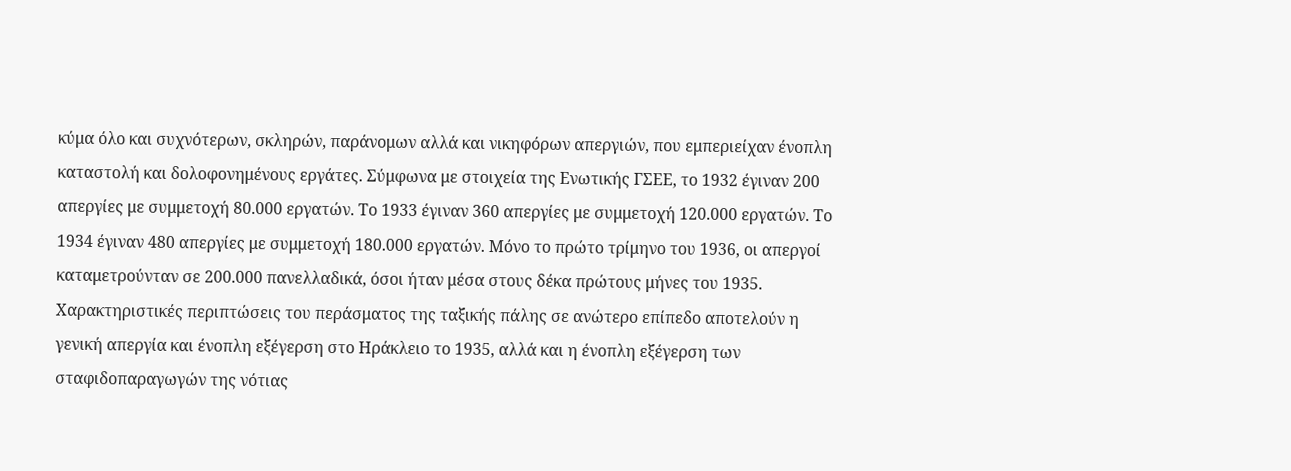κύμα όλο και συχνότερων, σκληρών, παράνομων αλλά και νικηφόρων απεργιών, που εμπεριείχαν ένοπλη καταστολή και δολοφονημένους εργάτες. Σύμφωνα με στοιχεία της Ενωτικής ΓΣΕΕ, το 1932 έγιναν 200 απεργίες με συμμετοχή 80.000 εργατών. Το 1933 έγιναν 360 απεργίες με συμμετοχή 120.000 εργατών. Το 1934 έγιναν 480 απεργίες με συμμετοχή 180.000 εργατών. Μόνο το πρώτο τρίμηνο του 1936, οι απεργοί καταμετρούνταν σε 200.000 πανελλαδικά, όσοι ήταν μέσα στους δέκα πρώτους μήνες του 1935.
Χαρακτηριστικές περιπτώσεις του περάσματος της ταξικής πάλης σε ανώτερο επίπεδο αποτελούν η γενική απεργία και ένοπλη εξέγερση στο Ηράκλειο το 1935, αλλά και η ένοπλη εξέγερση των σταφιδοπαραγωγών της νότιας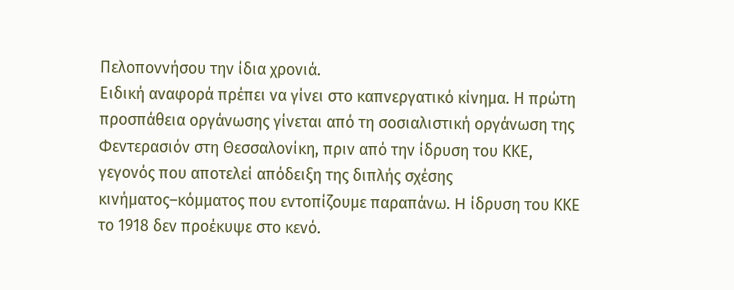Πελοποννήσου την ίδια χρονιά.
Ειδική αναφορά πρέπει να γίνει στο καπνεργατικό κίνημα. Η πρώτη προσπάθεια οργάνωσης γίνεται από τη σοσιαλιστική οργάνωση της Φεντερασιόν στη Θεσσαλονίκη, πριν από την ίδρυση του ΚΚΕ, γεγονός που αποτελεί απόδειξη της διπλής σχέσης κινήματος–κόμματος που εντοπίζουμε παραπάνω. H ίδρυση του ΚΚΕ το 1918 δεν προέκυψε στο κενό.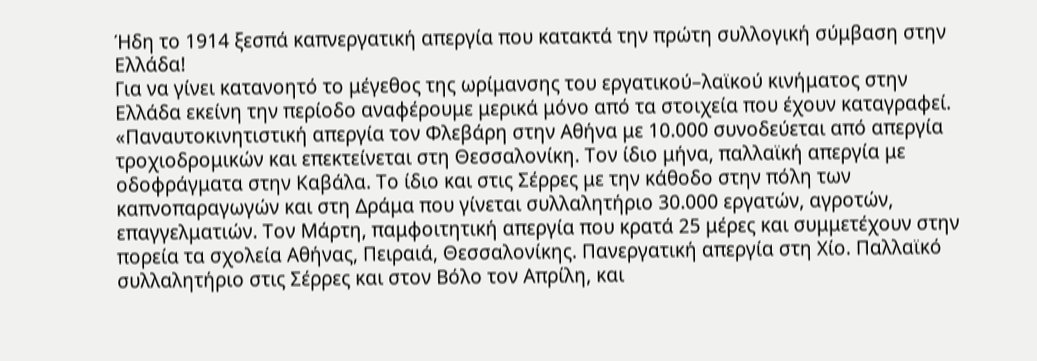Ήδη το 1914 ξεσπά καπνεργατική απεργία που κατακτά την πρώτη συλλογική σύμβαση στην Ελλάδα!
Για να γίνει κατανοητό το μέγεθος της ωρίμανσης του εργατικού–λαϊκού κινήματος στην Ελλάδα εκείνη την περίοδο αναφέρουμε μερικά μόνο από τα στοιχεία που έχουν καταγραφεί.
«Παναυτοκινητιστική απεργία τον Φλεβάρη στην Αθήνα με 10.000 συνοδεύεται από απεργία τροχιοδρομικών και επεκτείνεται στη Θεσσαλονίκη. Τον ίδιο μήνα, παλλαϊκή απεργία με οδοφράγματα στην Καβάλα. Το ίδιο και στις Σέρρες με την κάθοδο στην πόλη των καπνοπαραγωγών και στη Δράμα που γίνεται συλλαλητήριο 30.000 εργατών, αγροτών, επαγγελματιών. Τον Μάρτη, παμφοιτητική απεργία που κρατά 25 μέρες και συμμετέχουν στην πορεία τα σχολεία Αθήνας, Πειραιά, Θεσσαλονίκης. Πανεργατική απεργία στη Χίο. Παλλαϊκό συλλαλητήριο στις Σέρρες και στον Βόλο τον Απρίλη, και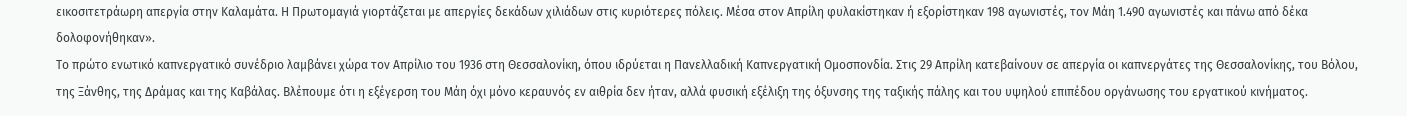εικοσιτετράωρη απεργία στην Καλαμάτα. Η Πρωτομαγιά γιορτάζεται με απεργίες δεκάδων χιλιάδων στις κυριότερες πόλεις. Μέσα στον Απρίλη φυλακίστηκαν ή εξορίστηκαν 198 αγωνιστές, τον Μάη 1.490 αγωνιστές και πάνω από δέκα δολοφονήθηκαν».
Το πρώτο ενωτικό καπνεργατικό συνέδριο λαμβάνει χώρα τον Απρίλιο του 1936 στη Θεσσαλονίκη, όπου ιδρύεται η Πανελλαδική Καπνεργατική Ομοσπονδία. Στις 29 Απρίλη κατεβαίνουν σε απεργία οι καπνεργάτες της Θεσσαλονίκης, του Βόλου, της Ξάνθης, της Δράμας και της Καβάλας. Βλέπουμε ότι η εξέγερση του Μάη όχι μόνο κεραυνός εν αιθρία δεν ήταν, αλλά φυσική εξέλιξη της όξυνσης της ταξικής πάλης και του υψηλού επιπέδου οργάνωσης του εργατικού κινήματος.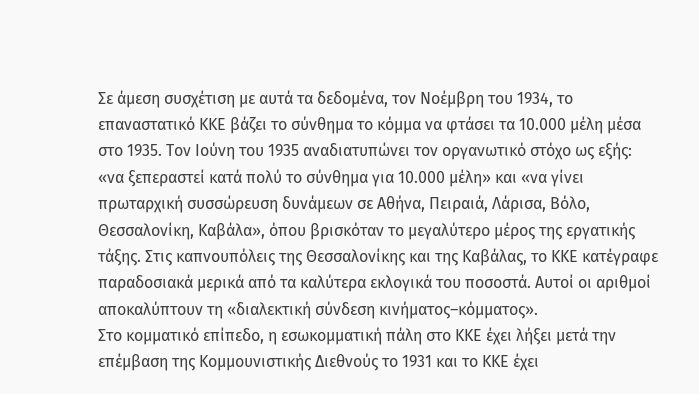Σε άμεση συσχέτιση με αυτά τα δεδομένα, τον Νοέμβρη του 1934, το επαναστατικό ΚΚΕ βάζει το σύνθημα το κόμμα να φτάσει τα 10.000 μέλη μέσα στο 1935. Τον Ιούνη του 1935 αναδιατυπώνει τον οργανωτικό στόχο ως εξής: «να ξεπεραστεί κατά πολύ το σύνθημα για 10.000 μέλη» και «να γίνει πρωταρχική συσσώρευση δυνάμεων σε Αθήνα, Πειραιά, Λάρισα, Βόλο, Θεσσαλονίκη, Καβάλα», όπου βρισκόταν το μεγαλύτερο μέρος της εργατικής τάξης. Στις καπνουπόλεις της Θεσσαλονίκης και της Καβάλας, το ΚΚΕ κατέγραφε παραδοσιακά μερικά από τα καλύτερα εκλογικά του ποσοστά. Αυτοί οι αριθμοί αποκαλύπτουν τη «διαλεκτική σύνδεση κινήματος–κόμματος».
Στο κομματικό επίπεδο, η εσωκομματική πάλη στο ΚΚΕ έχει λήξει μετά την επέμβαση της Κομμουνιστικής Διεθνούς το 1931 και το ΚΚΕ έχει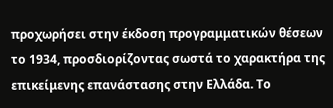προχωρήσει στην έκδοση προγραμματικών θέσεων το 1934, προσδιορίζοντας σωστά το χαρακτήρα της επικείμενης επανάστασης στην Ελλάδα. Το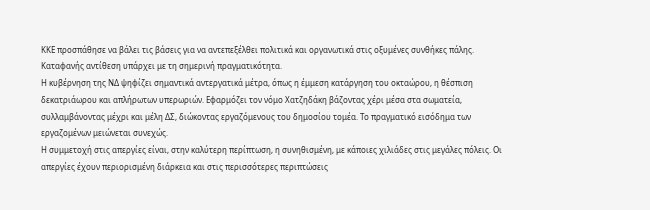ΚΚΕ προσπάθησε να βάλει τις βάσεις για να αντεπεξέλθει πολιτικά και οργανωτικά στις οξυμένες συνθήκες πάλης.
Καταφανής αντίθεση υπάρχει με τη σημερινή πραγματικότητα.
Η κυβέρνηση της ΝΔ ψηφίζει σημαντικά αντεργατικά μέτρα, όπως η έμμεση κατάργηση του οκταώρου, η θέσπιση δεκατριάωρου και απλήρωτων υπερωριών. Εφαρμόζει τον νόμο Χατζηδάκη βάζοντας χέρι μέσα στα σωματεία, συλλαμβάνοντας μέχρι και μέλη ΔΣ, διώκοντας εργαζόμενους του δημοσίου τομέα. Το πραγματικό εισόδημα των εργαζομένων μειώνεται συνεχώς.
Η συμμετοχή στις απεργίες είναι, στην καλύτερη περίπτωση, η συνηθισμένη, με κάποιες χιλιάδες στις μεγάλες πόλεις. Οι απεργίες έχουν περιορισμένη διάρκεια και στις περισσότερες περιπτώσεις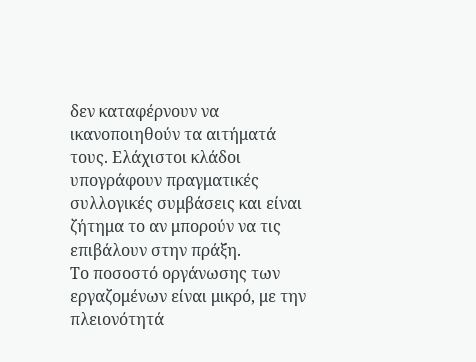δεν καταφέρνουν να ικανοποιηθούν τα αιτήματά τους. Ελάχιστοι κλάδοι υπογράφουν πραγματικές συλλογικές συμβάσεις και είναι ζήτημα το αν μπορούν να τις επιβάλουν στην πράξη.
Το ποσοστό οργάνωσης των εργαζομένων είναι μικρό, με την πλειονότητά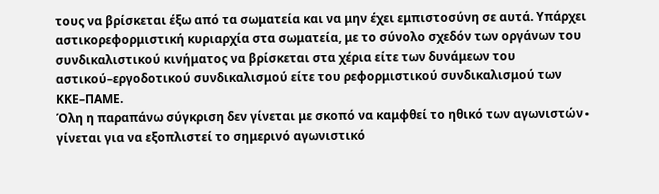τους να βρίσκεται έξω από τα σωματεία και να μην έχει εμπιστοσύνη σε αυτά. Υπάρχει αστικορεφορμιστική κυριαρχία στα σωματεία, με το σύνολο σχεδόν των οργάνων του συνδικαλιστικού κινήματος να βρίσκεται στα χέρια είτε των δυνάμεων του αστικού–εργοδοτικού συνδικαλισμού είτε του ρεφορμιστικού συνδικαλισμού των ΚΚΕ–ΠΑΜΕ.
Όλη η παραπάνω σύγκριση δεν γίνεται με σκοπό να καμφθεί το ηθικό των αγωνιστών∙ γίνεται για να εξοπλιστεί το σημερινό αγωνιστικό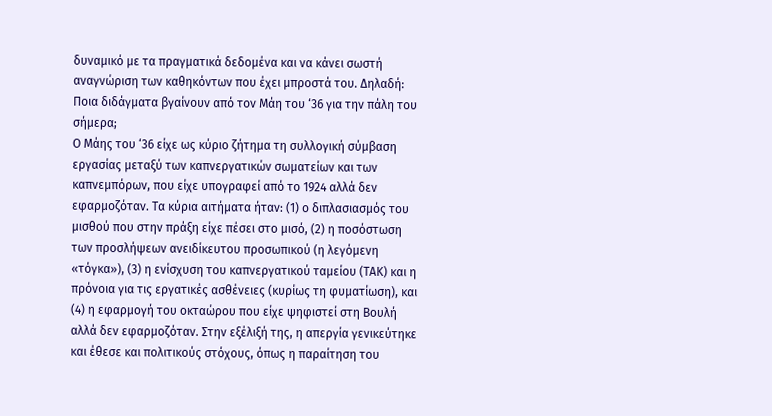δυναμικό με τα πραγματικά δεδομένα και να κάνει σωστή αναγνώριση των καθηκόντων που έχει μπροστά του. Δηλαδή:
Ποια διδάγματα βγαίνουν από τον Μάη του ‘36 για την πάλη του σήμερα;
Ο Μάης του ‘36 είχε ως κύριο ζήτημα τη συλλογική σύμβαση εργασίας μεταξύ των καπνεργατικών σωματείων και των καπνεμπόρων, που είχε υπογραφεί από το 1924 αλλά δεν εφαρμοζόταν. Τα κύρια αιτήματα ήταν: (1) ο διπλασιασμός του μισθού που στην πράξη είχε πέσει στο μισό, (2) η ποσόστωση των προσλήψεων ανειδίκευτου προσωπικού (η λεγόμενη «τόγκα»), (3) η ενίσχυση του καπνεργατικού ταμείου (ΤΑΚ) και η πρόνοια για τις εργατικές ασθένειες (κυρίως τη φυματίωση), και (4) η εφαρμογή του οκταώρου που είχε ψηφιστεί στη Βουλή αλλά δεν εφαρμοζόταν. Στην εξέλιξή της, η απεργία γενικεύτηκε και έθεσε και πολιτικούς στόχους, όπως η παραίτηση του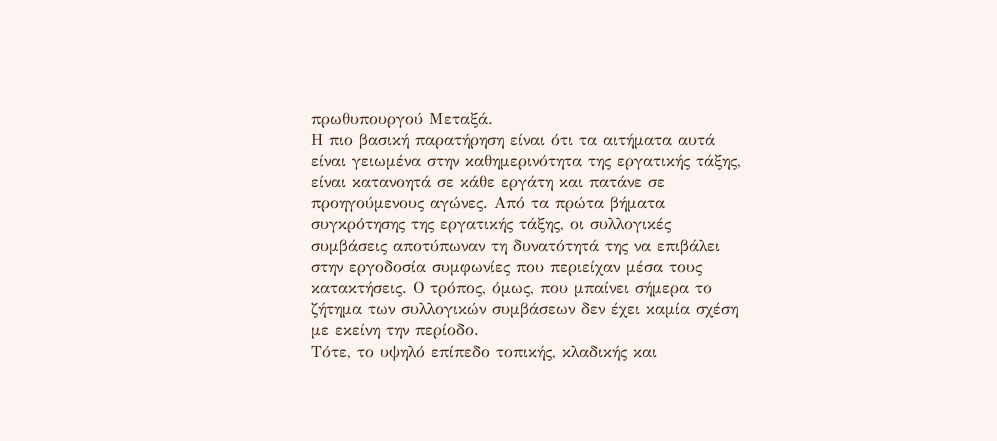πρωθυπουργού Μεταξά.
Η πιο βασική παρατήρηση είναι ότι τα αιτήματα αυτά είναι γειωμένα στην καθημερινότητα της εργατικής τάξης, είναι κατανοητά σε κάθε εργάτη και πατάνε σε προηγούμενους αγώνες. Από τα πρώτα βήματα συγκρότησης της εργατικής τάξης, οι συλλογικές συμβάσεις αποτύπωναν τη δυνατότητά της να επιβάλει στην εργοδοσία συμφωνίες που περιείχαν μέσα τους κατακτήσεις. Ο τρόπος, όμως, που μπαίνει σήμερα το ζήτημα των συλλογικών συμβάσεων δεν έχει καμία σχέση με εκείνη την περίοδο.
Τότε, το υψηλό επίπεδο τοπικής, κλαδικής και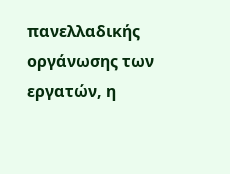πανελλαδικής οργάνωσης των εργατών, η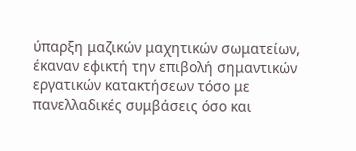ύπαρξη μαζικών μαχητικών σωματείων, έκαναν εφικτή την επιβολή σημαντικών εργατικών κατακτήσεων τόσο με πανελλαδικές συμβάσεις όσο και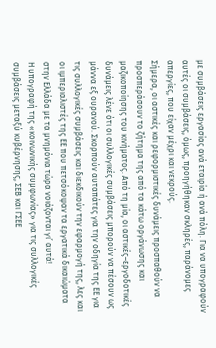με συμβάσεις εργασίας ανά εταιρία ή ανά πόλη. Για να υπογραφούν αυτές οι συμβάσεις, όμως, προηγήθηκαν σκληρές, παράνομες απεργίες, που είχαν μέχρι και νεκρούς.
Σήμερα, οι αστικές και ρεφορμιστικές δυνάμεις προσπαθούν να προσπεράσουν το ζήτημα της από τα κάτω οργάνωσης και μαζικοποίησης του κινήματος. Από τη μία, οι αστικές–εργοδοτικές δυνάμεις λένε ότι οι συλλογικές συμβάσεις μπορούν να πέσουν ως μάννα εξ ουρανού. Σκορπούν αυταπάτες για την οδηγία της ΕΕ για τις συλλογικές συμβάσεις και διεκδικούν την εφαρμογή της, λες και οι ιμπεριαλιστές της ΕΕ που πετσόκοψαν τα εργατικά δικαιώματα στην Ελλάδα με τα μνημόνια τώρα νοιάζονται γι’ αυτά!
Η υπογραφή της «κοινωνικής συμφωνίας» για τις συλλογικές συμβάσεις μεταξύ κυβέρνησης, ΣΕΒ και ΓΣΕΕ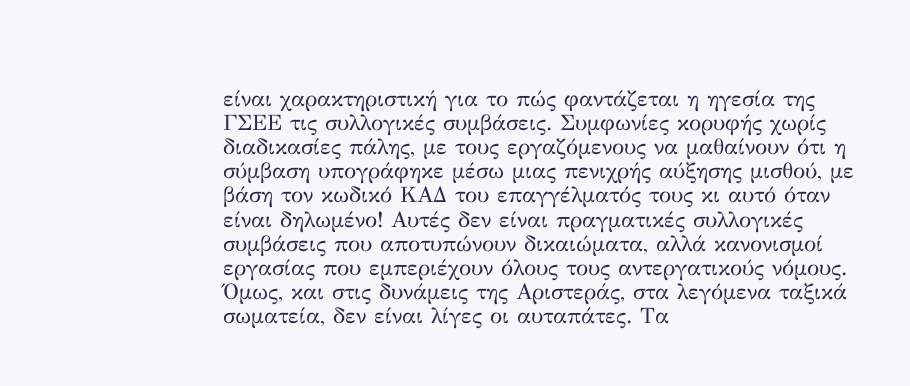είναι χαρακτηριστική για το πώς φαντάζεται η ηγεσία της ΓΣΕΕ τις συλλογικές συμβάσεις. Συμφωνίες κορυφής χωρίς διαδικασίες πάλης, με τους εργαζόμενους να μαθαίνουν ότι η σύμβαση υπογράφηκε μέσω μιας πενιχρής αύξησης μισθού, με βάση τον κωδικό ΚΑΔ του επαγγέλματός τους κι αυτό όταν είναι δηλωμένο! Αυτές δεν είναι πραγματικές συλλογικές συμβάσεις που αποτυπώνουν δικαιώματα, αλλά κανονισμοί εργασίας που εμπεριέχουν όλους τους αντεργατικούς νόμους.
Όμως, και στις δυνάμεις της Αριστεράς, στα λεγόμενα ταξικά σωματεία, δεν είναι λίγες οι αυταπάτες. Τα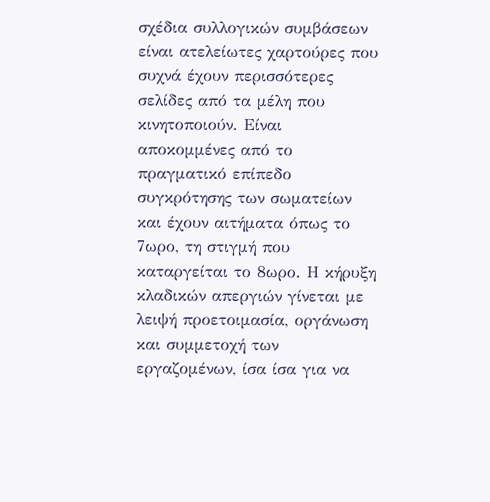σχέδια συλλογικών συμβάσεων είναι ατελείωτες χαρτούρες που συχνά έχουν περισσότερες σελίδες από τα μέλη που κινητοποιούν. Είναι αποκομμένες από το πραγματικό επίπεδο συγκρότησης των σωματείων και έχουν αιτήματα όπως το 7ωρο, τη στιγμή που καταργείται το 8ωρο. Η κήρυξη κλαδικών απεργιών γίνεται με λειψή προετοιμασία, οργάνωση και συμμετοχή των εργαζομένων, ίσα ίσα για να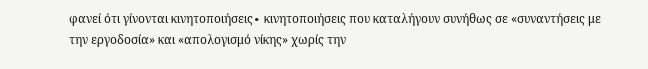φανεί ότι γίνονται κινητοποιήσεις∙ κινητοποιήσεις που καταλήγουν συνήθως σε «συναντήσεις με την εργοδοσία» και «απολογισμό νίκης» χωρίς την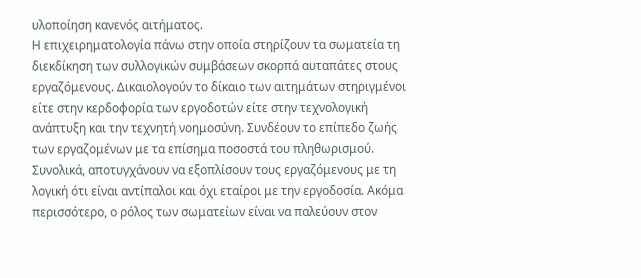υλοποίηση κανενός αιτήματος.
Η επιχειρηματολογία πάνω στην οποία στηρίζουν τα σωματεία τη διεκδίκηση των συλλογικών συμβάσεων σκορπά αυταπάτες στους εργαζόμενους. Δικαιολογούν το δίκαιο των αιτημάτων στηριγμένοι είτε στην κερδοφορία των εργοδοτών είτε στην τεχνολογική ανάπτυξη και την τεχνητή νοημοσύνη. Συνδέουν το επίπεδο ζωής των εργαζομένων με τα επίσημα ποσοστά του πληθωρισμού. Συνολικά, αποτυγχάνουν να εξοπλίσουν τους εργαζόμενους με τη λογική ότι είναι αντίπαλοι και όχι εταίροι με την εργοδοσία. Ακόμα περισσότερο, ο ρόλος των σωματείων είναι να παλεύουν στον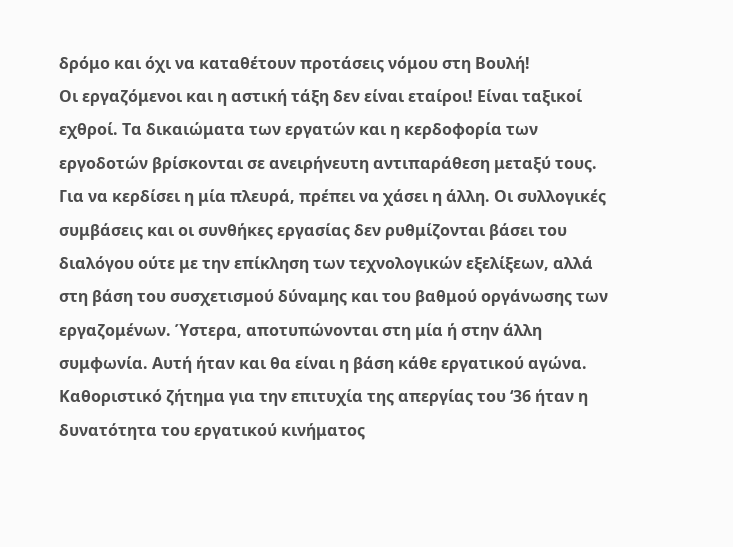δρόμο και όχι να καταθέτουν προτάσεις νόμου στη Βουλή!
Οι εργαζόμενοι και η αστική τάξη δεν είναι εταίροι! Είναι ταξικοί εχθροί. Τα δικαιώματα των εργατών και η κερδοφορία των εργοδοτών βρίσκονται σε ανειρήνευτη αντιπαράθεση μεταξύ τους. Για να κερδίσει η μία πλευρά, πρέπει να χάσει η άλλη. Οι συλλογικές συμβάσεις και οι συνθήκες εργασίας δεν ρυθμίζονται βάσει του διαλόγου ούτε με την επίκληση των τεχνολογικών εξελίξεων, αλλά στη βάση του συσχετισμού δύναμης και του βαθμού οργάνωσης των εργαζομένων. Ύστερα, αποτυπώνονται στη μία ή στην άλλη συμφωνία. Αυτή ήταν και θα είναι η βάση κάθε εργατικού αγώνα.
Καθοριστικό ζήτημα για την επιτυχία της απεργίας του ‘36 ήταν η δυνατότητα του εργατικού κινήματος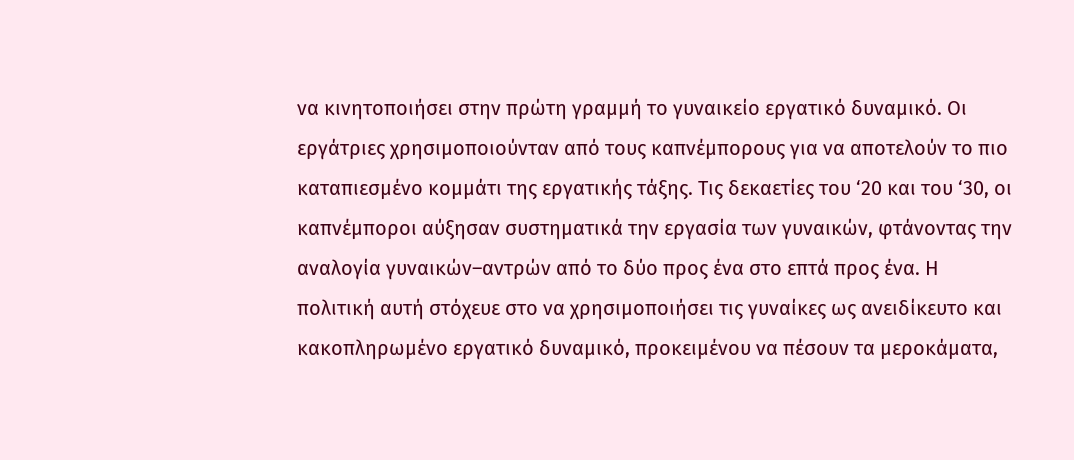να κινητοποιήσει στην πρώτη γραμμή το γυναικείο εργατικό δυναμικό. Οι εργάτριες χρησιμοποιούνταν από τους καπνέμπορους για να αποτελούν το πιο καταπιεσμένο κομμάτι της εργατικής τάξης. Τις δεκαετίες του ‘20 και του ‘30, οι καπνέμποροι αύξησαν συστηματικά την εργασία των γυναικών, φτάνοντας την αναλογία γυναικών–αντρών από το δύο προς ένα στο επτά προς ένα. Η πολιτική αυτή στόχευε στο να χρησιμοποιήσει τις γυναίκες ως ανειδίκευτο και κακοπληρωμένο εργατικό δυναμικό, προκειμένου να πέσουν τα μεροκάματα,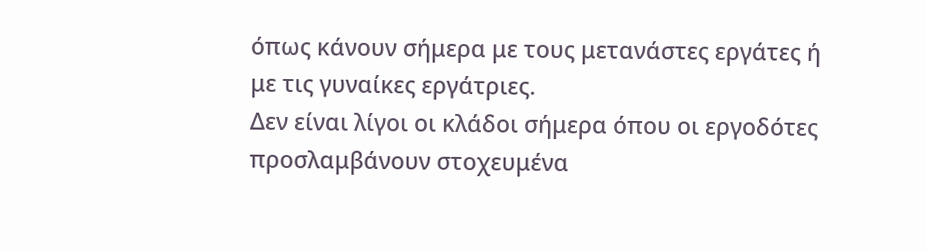όπως κάνουν σήμερα με τους μετανάστες εργάτες ή με τις γυναίκες εργάτριες.
Δεν είναι λίγοι οι κλάδοι σήμερα όπου οι εργοδότες προσλαμβάνουν στοχευμένα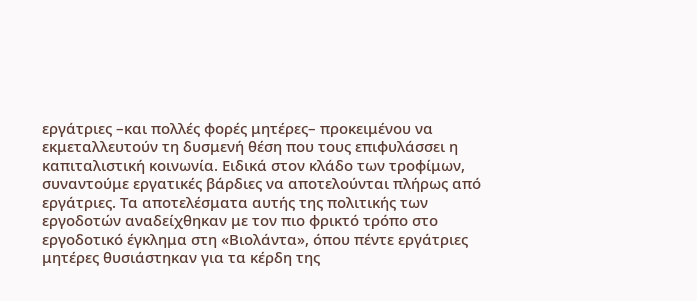εργάτριες –και πολλές φορές μητέρες– προκειμένου να εκμεταλλευτούν τη δυσμενή θέση που τους επιφυλάσσει η καπιταλιστική κοινωνία. Ειδικά στον κλάδο των τροφίμων, συναντούμε εργατικές βάρδιες να αποτελούνται πλήρως από εργάτριες. Τα αποτελέσματα αυτής της πολιτικής των εργοδοτών αναδείχθηκαν με τον πιο φρικτό τρόπο στο εργοδοτικό έγκλημα στη «Βιολάντα», όπου πέντε εργάτριες μητέρες θυσιάστηκαν για τα κέρδη της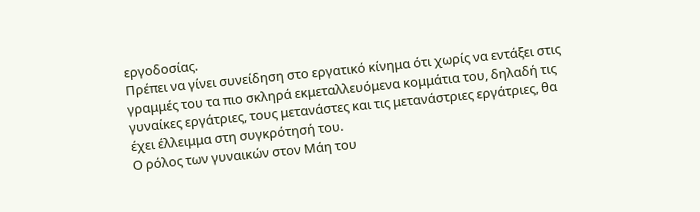εργοδοσίας.
Πρέπει να γίνει συνείδηση στο εργατικό κίνημα ότι χωρίς να εντάξει στις γραμμές του τα πιο σκληρά εκμεταλλευόμενα κομμάτια του, δηλαδή τις γυναίκες εργάτριες, τους μετανάστες και τις μετανάστριες εργάτριες, θα έχει έλλειμμα στη συγκρότησή του.
Ο ρόλος των γυναικών στον Μάη του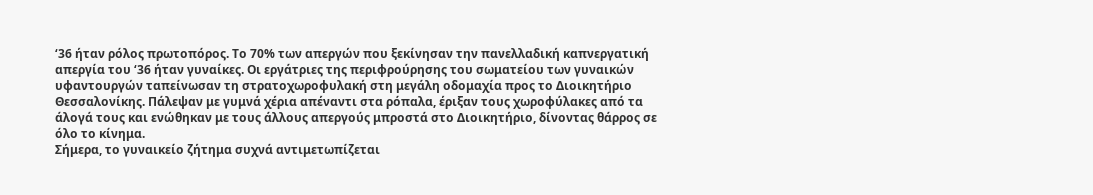‘36 ήταν ρόλος πρωτοπόρος. Το 70% των απεργών που ξεκίνησαν την πανελλαδική καπνεργατική απεργία του ‘36 ήταν γυναίκες. Οι εργάτριες της περιφρούρησης του σωματείου των γυναικών υφαντουργών ταπείνωσαν τη στρατοχωροφυλακή στη μεγάλη οδομαχία προς το Διοικητήριο Θεσσαλονίκης. Πάλεψαν με γυμνά χέρια απέναντι στα ρόπαλα, έριξαν τους χωροφύλακες από τα άλογά τους και ενώθηκαν με τους άλλους απεργούς μπροστά στο Διοικητήριο, δίνοντας θάρρος σε όλο το κίνημα.
Σήμερα, το γυναικείο ζήτημα συχνά αντιμετωπίζεται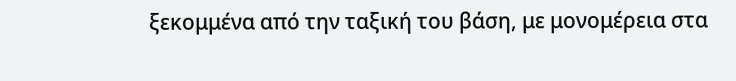ξεκομμένα από την ταξική του βάση, με μονομέρεια στα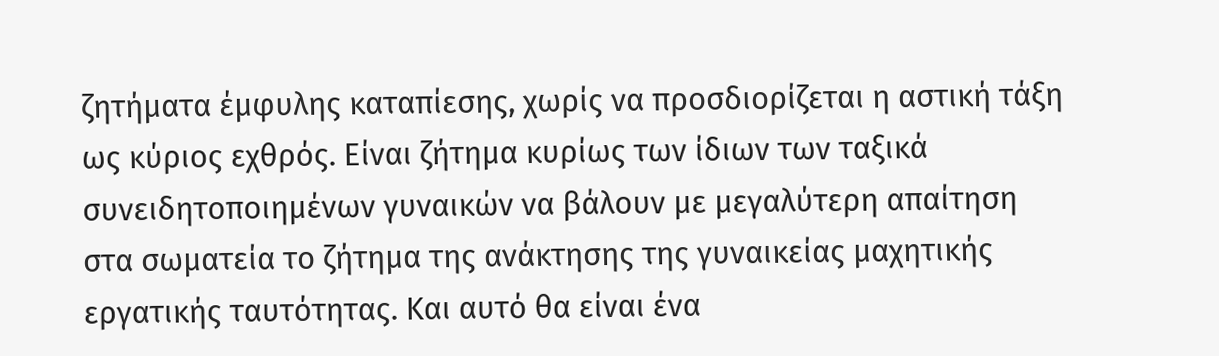ζητήματα έμφυλης καταπίεσης, χωρίς να προσδιορίζεται η αστική τάξη ως κύριος εχθρός. Είναι ζήτημα κυρίως των ίδιων των ταξικά συνειδητοποιημένων γυναικών να βάλουν με μεγαλύτερη απαίτηση στα σωματεία το ζήτημα της ανάκτησης της γυναικείας μαχητικής εργατικής ταυτότητας. Και αυτό θα είναι ένα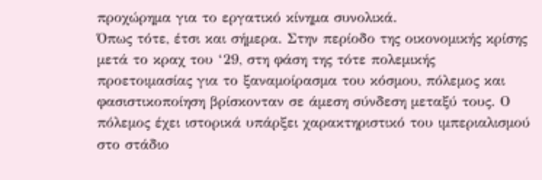προχώρημα για το εργατικό κίνημα συνολικά.
Όπως τότε, έτσι και σήμερα. Στην περίοδο της οικονομικής κρίσης μετά το κραχ του ‘29, στη φάση της τότε πολεμικής προετοιμασίας για το ξαναμοίρασμα του κόσμου, πόλεμος και φασιστικοποίηση βρίσκονταν σε άμεση σύνδεση μεταξύ τους. Ο πόλεμος έχει ιστορικά υπάρξει χαρακτηριστικό του ιμπεριαλισμού στο στάδιο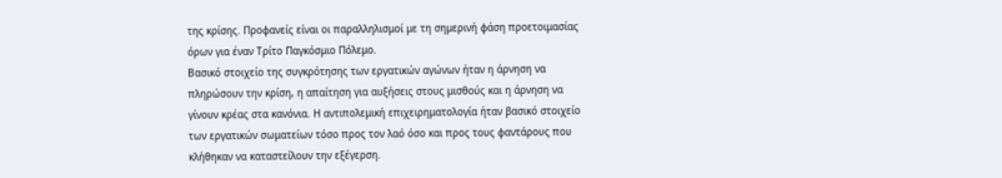της κρίσης. Προφανείς είναι οι παραλληλισμοί με τη σημερινή φάση προετοιμασίας όρων για έναν Τρίτο Παγκόσμιο Πόλεμο.
Βασικό στοιχείο της συγκρότησης των εργατικών αγώνων ήταν η άρνηση να πληρώσουν την κρίση, η απαίτηση για αυξήσεις στους μισθούς και η άρνηση να γίνουν κρέας στα κανόνια. Η αντιπολεμική επιχειρηματολογία ήταν βασικό στοιχείο των εργατικών σωματείων τόσο προς τον λαό όσο και προς τους φαντάρους που κλήθηκαν να καταστείλουν την εξέγερση.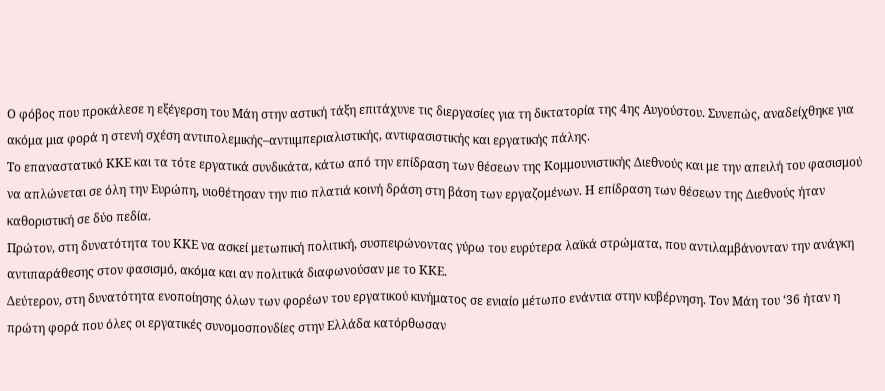Ο φόβος που προκάλεσε η εξέγερση του Μάη στην αστική τάξη επιτάχυνε τις διεργασίες για τη δικτατορία της 4ης Αυγούστου. Συνεπώς, αναδείχθηκε για ακόμα μια φορά η στενή σχέση αντιπολεμικής–αντιιμπεριαλιστικής, αντιφασιστικής και εργατικής πάλης.
Το επαναστατικό ΚΚΕ και τα τότε εργατικά συνδικάτα, κάτω από την επίδραση των θέσεων της Κομμουνιστικής Διεθνούς και με την απειλή του φασισμού να απλώνεται σε όλη την Ευρώπη, υιοθέτησαν την πιο πλατιά κοινή δράση στη βάση των εργαζομένων. Η επίδραση των θέσεων της Διεθνούς ήταν καθοριστική σε δύο πεδία.
Πρώτον, στη δυνατότητα του ΚΚΕ να ασκεί μετωπική πολιτική, συσπειρώνοντας γύρω του ευρύτερα λαϊκά στρώματα, που αντιλαμβάνονταν την ανάγκη αντιπαράθεσης στον φασισμό, ακόμα και αν πολιτικά διαφωνούσαν με το ΚΚΕ.
Δεύτερον, στη δυνατότητα ενοποίησης όλων των φορέων του εργατικού κινήματος σε ενιαίο μέτωπο ενάντια στην κυβέρνηση. Τον Μάη του ‘36 ήταν η πρώτη φορά που όλες οι εργατικές συνομοσπονδίες στην Ελλάδα κατόρθωσαν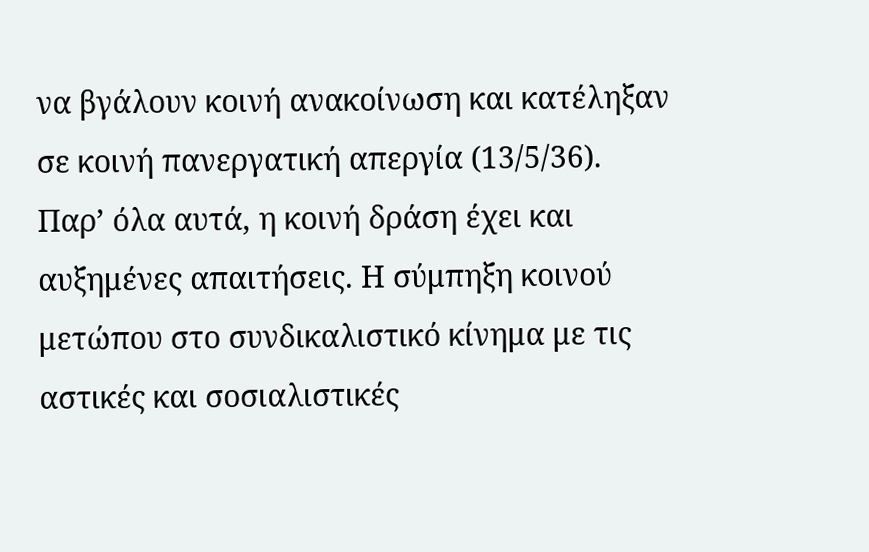να βγάλουν κοινή ανακοίνωση και κατέληξαν σε κοινή πανεργατική απεργία (13/5/36).
Παρ’ όλα αυτά, η κοινή δράση έχει και αυξημένες απαιτήσεις. Η σύμπηξη κοινού μετώπου στο συνδικαλιστικό κίνημα με τις αστικές και σοσιαλιστικές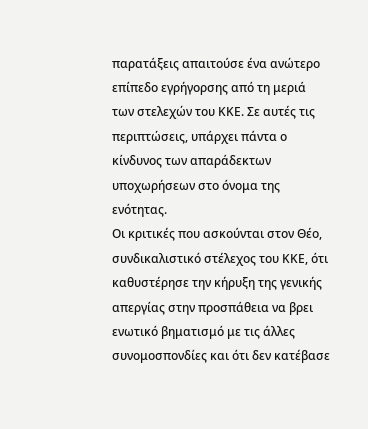παρατάξεις απαιτούσε ένα ανώτερο επίπεδο εγρήγορσης από τη μεριά των στελεχών του ΚΚΕ. Σε αυτές τις περιπτώσεις, υπάρχει πάντα ο κίνδυνος των απαράδεκτων υποχωρήσεων στο όνομα της ενότητας.
Οι κριτικές που ασκούνται στον Θέο, συνδικαλιστικό στέλεχος του ΚΚΕ, ότι καθυστέρησε την κήρυξη της γενικής απεργίας στην προσπάθεια να βρει ενωτικό βηματισμό με τις άλλες συνομοσπονδίες και ότι δεν κατέβασε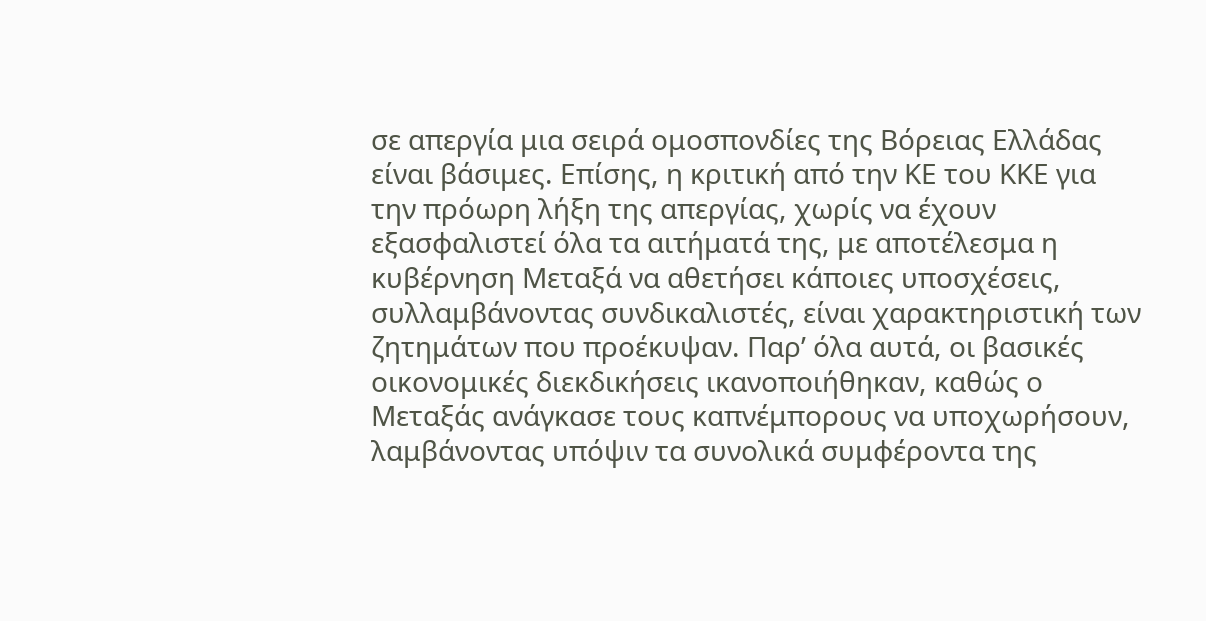σε απεργία μια σειρά ομοσπονδίες της Βόρειας Ελλάδας είναι βάσιμες. Επίσης, η κριτική από την ΚΕ του ΚΚΕ για την πρόωρη λήξη της απεργίας, χωρίς να έχουν εξασφαλιστεί όλα τα αιτήματά της, με αποτέλεσμα η κυβέρνηση Μεταξά να αθετήσει κάποιες υποσχέσεις, συλλαμβάνοντας συνδικαλιστές, είναι χαρακτηριστική των ζητημάτων που προέκυψαν. Παρ’ όλα αυτά, οι βασικές οικονομικές διεκδικήσεις ικανοποιήθηκαν, καθώς ο Μεταξάς ανάγκασε τους καπνέμπορους να υποχωρήσουν, λαμβάνοντας υπόψιν τα συνολικά συμφέροντα της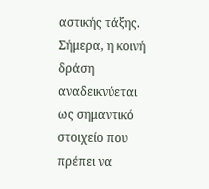αστικής τάξης.
Σήμερα, η κοινή δράση αναδεικνύεται ως σημαντικό στοιχείο που πρέπει να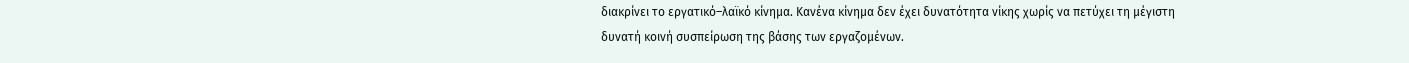διακρίνει το εργατικό–λαϊκό κίνημα. Κανένα κίνημα δεν έχει δυνατότητα νίκης χωρίς να πετύχει τη μέγιστη δυνατή κοινή συσπείρωση της βάσης των εργαζομένων.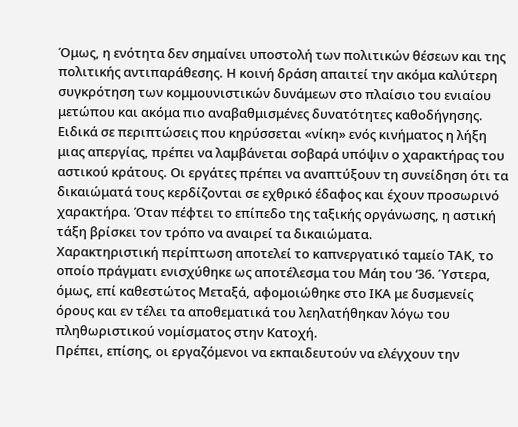Όμως, η ενότητα δεν σημαίνει υποστολή των πολιτικών θέσεων και της πολιτικής αντιπαράθεσης. Η κοινή δράση απαιτεί την ακόμα καλύτερη συγκρότηση των κομμουνιστικών δυνάμεων στο πλαίσιο του ενιαίου μετώπου και ακόμα πιο αναβαθμισμένες δυνατότητες καθοδήγησης.
Ειδικά σε περιπτώσεις που κηρύσσεται «νίκη» ενός κινήματος η λήξη μιας απεργίας, πρέπει να λαμβάνεται σοβαρά υπόψιν ο χαρακτήρας του αστικού κράτους. Οι εργάτες πρέπει να αναπτύξουν τη συνείδηση ότι τα δικαιώματά τους κερδίζονται σε εχθρικό έδαφος και έχουν προσωρινό χαρακτήρα. Όταν πέφτει το επίπεδο της ταξικής οργάνωσης, η αστική τάξη βρίσκει τον τρόπο να αναιρεί τα δικαιώματα.
Χαρακτηριστική περίπτωση αποτελεί το καπνεργατικό ταμείο ΤΑΚ, το οποίο πράγματι ενισχύθηκε ως αποτέλεσμα του Μάη του ‘36. Ύστερα, όμως, επί καθεστώτος Μεταξά, αφομοιώθηκε στο ΙΚΑ με δυσμενείς όρους και εν τέλει τα αποθεματικά του λεηλατήθηκαν λόγω του πληθωριστικού νομίσματος στην Κατοχή.
Πρέπει, επίσης, οι εργαζόμενοι να εκπαιδευτούν να ελέγχουν την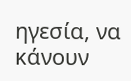ηγεσία, να κάνουν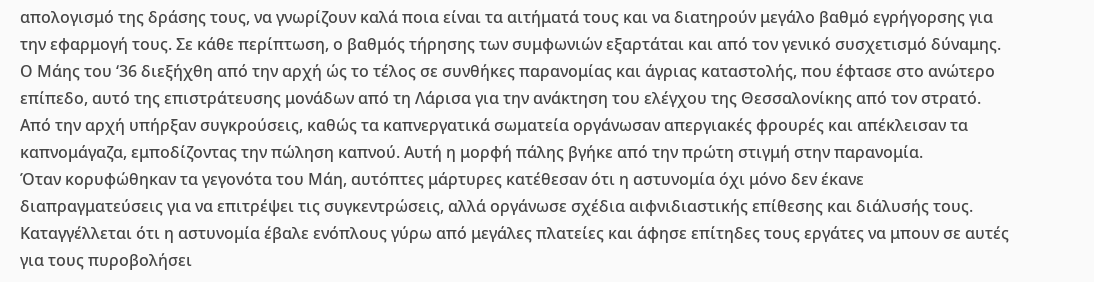απολογισμό της δράσης τους, να γνωρίζουν καλά ποια είναι τα αιτήματά τους και να διατηρούν μεγάλο βαθμό εγρήγορσης για την εφαρμογή τους. Σε κάθε περίπτωση, ο βαθμός τήρησης των συμφωνιών εξαρτάται και από τον γενικό συσχετισμό δύναμης.
Ο Μάης του ‘36 διεξήχθη από την αρχή ώς το τέλος σε συνθήκες παρανομίας και άγριας καταστολής, που έφτασε στο ανώτερο επίπεδο, αυτό της επιστράτευσης μονάδων από τη Λάρισα για την ανάκτηση του ελέγχου της Θεσσαλονίκης από τον στρατό.
Από την αρχή υπήρξαν συγκρούσεις, καθώς τα καπνεργατικά σωματεία οργάνωσαν απεργιακές φρουρές και απέκλεισαν τα καπνομάγαζα, εμποδίζοντας την πώληση καπνού. Αυτή η μορφή πάλης βγήκε από την πρώτη στιγμή στην παρανομία.
Όταν κορυφώθηκαν τα γεγονότα του Μάη, αυτόπτες μάρτυρες κατέθεσαν ότι η αστυνομία όχι μόνο δεν έκανε διαπραγματεύσεις για να επιτρέψει τις συγκεντρώσεις, αλλά οργάνωσε σχέδια αιφνιδιαστικής επίθεσης και διάλυσής τους. Καταγγέλλεται ότι η αστυνομία έβαλε ενόπλους γύρω από μεγάλες πλατείες και άφησε επίτηδες τους εργάτες να μπουν σε αυτές για τους πυροβολήσει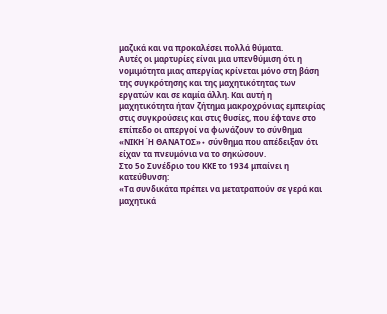μαζικά και να προκαλέσει πολλά θύματα.
Αυτές οι μαρτυρίες είναι μια υπενθύμιση ότι η νομιμότητα μιας απεργίας κρίνεται μόνο στη βάση της συγκρότησης και της μαχητικότητας των εργατών και σε καμία άλλη. Και αυτή η μαχητικότητα ήταν ζήτημα μακροχρόνιας εμπειρίας στις συγκρούσεις και στις θυσίες, που έφτανε στο επίπεδο οι απεργοί να φωνάζουν το σύνθημα «ΝΙΚΗ Ή ΘΑΝΑΤΟΣ»∙ σύνθημα που απέδειξαν ότι είχαν τα πνευμόνια να το σηκώσουν.
Στο 5ο Συνέδριο του ΚΚΕ το 1934 μπαίνει η κατεύθυνση:
«Τα συνδικάτα πρέπει να μετατραπούν σε γερά και μαχητικά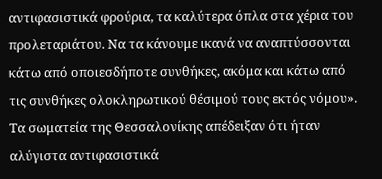αντιφασιστικά φρούρια, τα καλύτερα όπλα στα χέρια του προλεταριάτου. Να τα κάνουμε ικανά να αναπτύσσονται κάτω από οποιεσδήποτε συνθήκες, ακόμα και κάτω από τις συνθήκες ολοκληρωτικού θέσιμού τους εκτός νόμου».
Τα σωματεία της Θεσσαλονίκης απέδειξαν ότι ήταν αλύγιστα αντιφασιστικά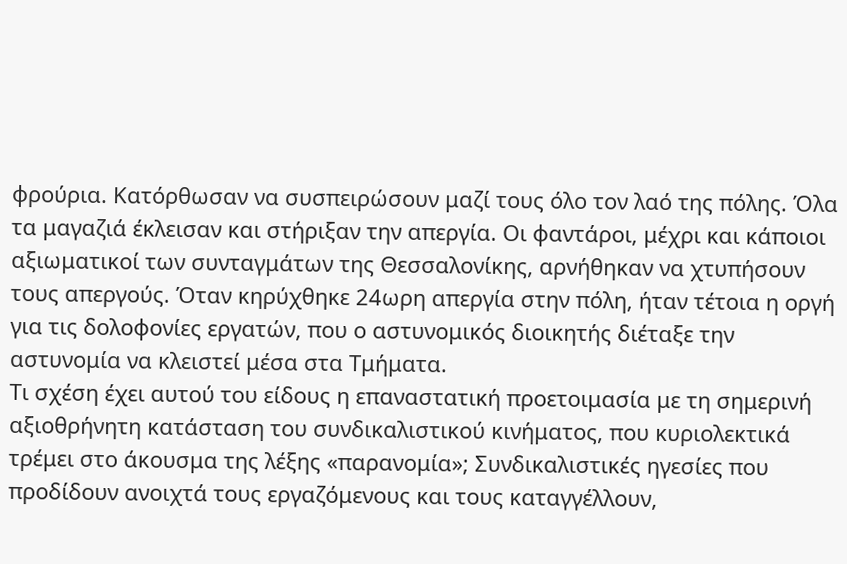φρούρια. Κατόρθωσαν να συσπειρώσουν μαζί τους όλο τον λαό της πόλης. Όλα τα μαγαζιά έκλεισαν και στήριξαν την απεργία. Οι φαντάροι, μέχρι και κάποιοι αξιωματικοί των συνταγμάτων της Θεσσαλονίκης, αρνήθηκαν να χτυπήσουν τους απεργούς. Όταν κηρύχθηκε 24ωρη απεργία στην πόλη, ήταν τέτοια η οργή για τις δολοφονίες εργατών, που ο αστυνομικός διοικητής διέταξε την αστυνομία να κλειστεί μέσα στα Τμήματα.
Τι σχέση έχει αυτού του είδους η επαναστατική προετοιμασία με τη σημερινή αξιοθρήνητη κατάσταση του συνδικαλιστικού κινήματος, που κυριολεκτικά τρέμει στο άκουσμα της λέξης «παρανομία»; Συνδικαλιστικές ηγεσίες που προδίδουν ανοιχτά τους εργαζόμενους και τους καταγγέλλουν,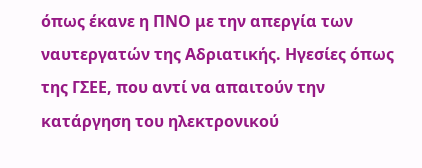όπως έκανε η ΠΝΟ με την απεργία των ναυτεργατών της Αδριατικής. Ηγεσίες όπως της ΓΣΕΕ, που αντί να απαιτούν την κατάργηση του ηλεκτρονικού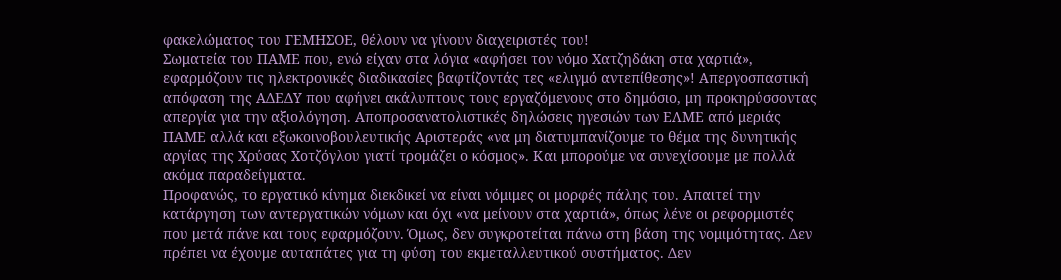φακελώματος του ΓΕΜΗΣΟΕ, θέλουν να γίνουν διαχειριστές του!
Σωματεία του ΠΑΜΕ που, ενώ είχαν στα λόγια «αφήσει τον νόμο Χατζηδάκη στα χαρτιά», εφαρμόζουν τις ηλεκτρονικές διαδικασίες βαφτίζοντάς τες «ελιγμό αντεπίθεσης»! Απεργοσπαστική απόφαση της ΑΔΕΔΥ που αφήνει ακάλυπτους τους εργαζόμενους στο δημόσιο, μη προκηρύσσοντας απεργία για την αξιολόγηση. Αποπροσανατολιστικές δηλώσεις ηγεσιών των ΕΛΜΕ από μεριάς ΠΑΜΕ αλλά και εξωκοινοβουλευτικής Αριστεράς «να μη διατυμπανίζουμε το θέμα της δυνητικής αργίας της Χρύσας Χοτζόγλου γιατί τρομάζει ο κόσμος». Και μπορούμε να συνεχίσουμε με πολλά ακόμα παραδείγματα.
Προφανώς, το εργατικό κίνημα διεκδικεί να είναι νόμιμες οι μορφές πάλης του. Απαιτεί την κατάργηση των αντεργατικών νόμων και όχι «να μείνουν στα χαρτιά», όπως λένε οι ρεφορμιστές που μετά πάνε και τους εφαρμόζουν. Όμως, δεν συγκροτείται πάνω στη βάση της νομιμότητας. Δεν πρέπει να έχουμε αυταπάτες για τη φύση του εκμεταλλευτικού συστήματος. Δεν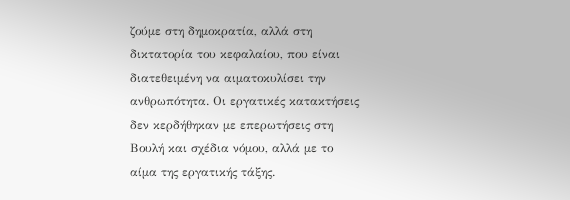ζούμε στη δημοκρατία, αλλά στη δικτατορία του κεφαλαίου, που είναι διατεθειμένη να αιματοκυλίσει την ανθρωπότητα. Οι εργατικές κατακτήσεις δεν κερδήθηκαν με επερωτήσεις στη Βουλή και σχέδια νόμου, αλλά με το αίμα της εργατικής τάξης.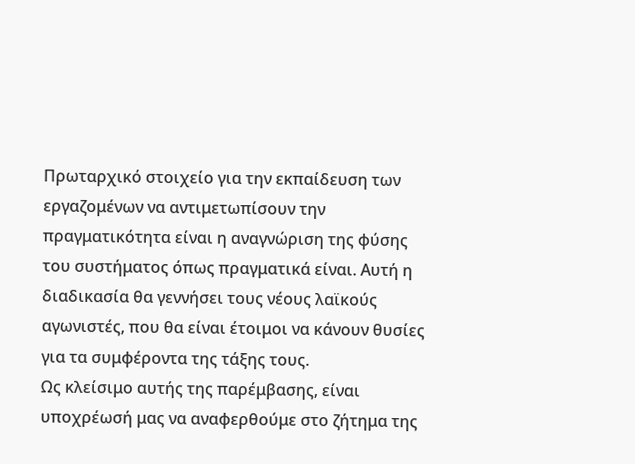Πρωταρχικό στοιχείο για την εκπαίδευση των εργαζομένων να αντιμετωπίσουν την πραγματικότητα είναι η αναγνώριση της φύσης του συστήματος όπως πραγματικά είναι. Αυτή η διαδικασία θα γεννήσει τους νέους λαϊκούς αγωνιστές, που θα είναι έτοιμοι να κάνουν θυσίες για τα συμφέροντα της τάξης τους.
Ως κλείσιμο αυτής της παρέμβασης, είναι υποχρέωσή μας να αναφερθούμε στο ζήτημα της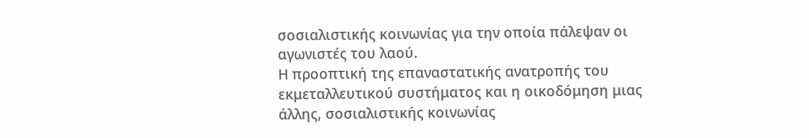σοσιαλιστικής κοινωνίας για την οποία πάλεψαν οι αγωνιστές του λαού.
Η προοπτική της επαναστατικής ανατροπής του εκμεταλλευτικού συστήματος και η οικοδόμηση μιας άλλης, σοσιαλιστικής κοινωνίας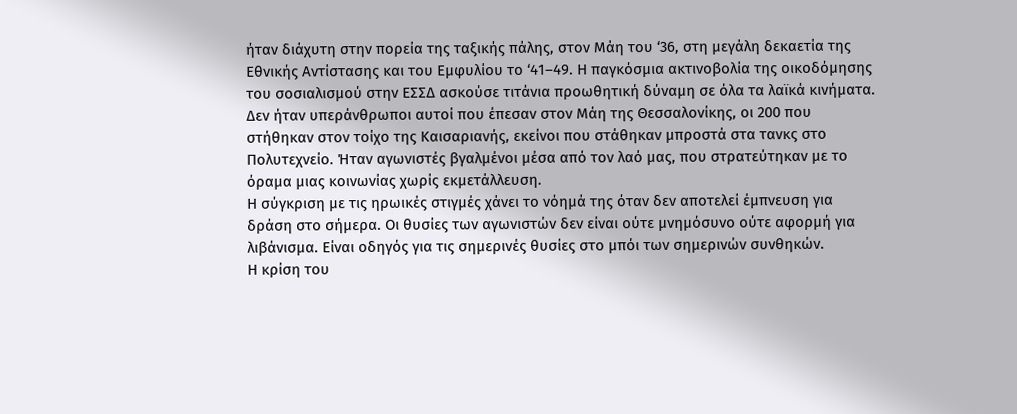ήταν διάχυτη στην πορεία της ταξικής πάλης, στον Μάη του ‘36, στη μεγάλη δεκαετία της Εθνικής Αντίστασης και του Εμφυλίου το ‘41–49. Η παγκόσμια ακτινοβολία της οικοδόμησης του σοσιαλισμού στην ΕΣΣΔ ασκούσε τιτάνια προωθητική δύναμη σε όλα τα λαϊκά κινήματα. Δεν ήταν υπεράνθρωποι αυτοί που έπεσαν στον Μάη της Θεσσαλονίκης, οι 200 που στήθηκαν στον τοίχο της Καισαριανής, εκείνοι που στάθηκαν μπροστά στα τανκς στο Πολυτεχνείο. Ήταν αγωνιστές βγαλμένοι μέσα από τον λαό μας, που στρατεύτηκαν με το όραμα μιας κοινωνίας χωρίς εκμετάλλευση.
Η σύγκριση με τις ηρωικές στιγμές χάνει το νόημά της όταν δεν αποτελεί έμπνευση για δράση στο σήμερα. Οι θυσίες των αγωνιστών δεν είναι ούτε μνημόσυνο ούτε αφορμή για λιβάνισμα. Είναι οδηγός για τις σημερινές θυσίες στο μπόι των σημερινών συνθηκών.
Η κρίση του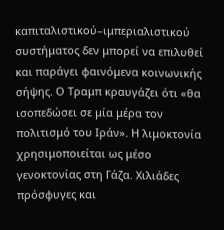καπιταλιστικού–ιμπεριαλιστικού συστήματος δεν μπορεί να επιλυθεί και παράγει φαινόμενα κοινωνικής σήψης. Ο Τραμπ κραυγάζει ότι «θα ισοπεδώσει σε μία μέρα τον πολιτισμό του Ιράν». Η λιμοκτονία χρησιμοποιείται ως μέσο γενοκτονίας στη Γάζα. Χιλιάδες πρόσφυγες και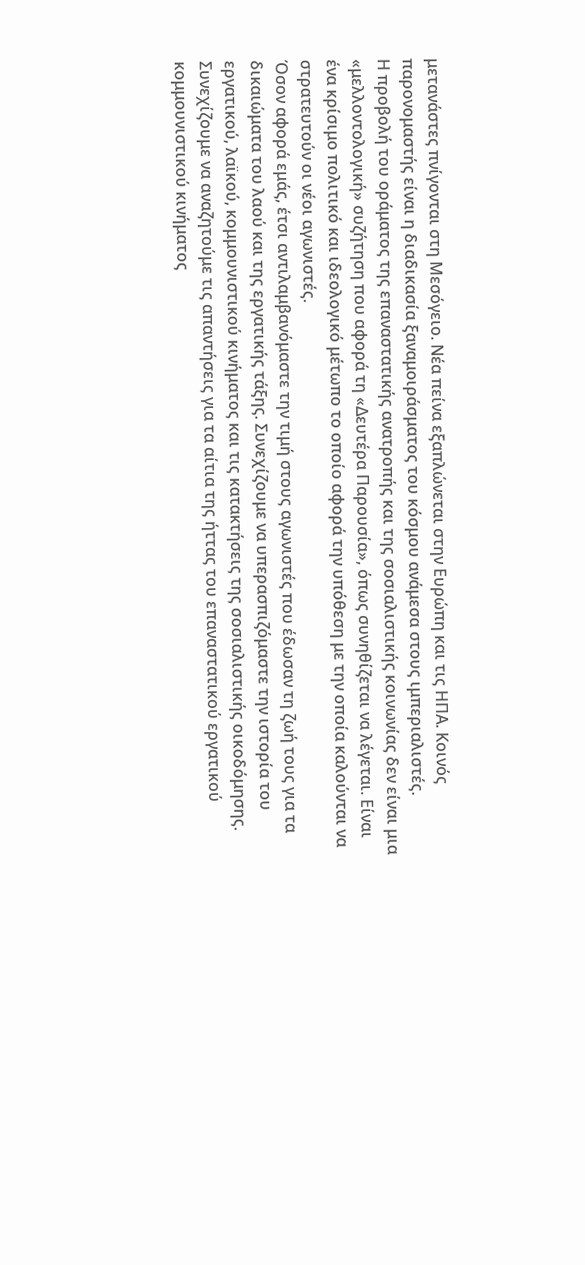μετανάστες πνίγονται στη Μεσόγειο. Νέα πείνα εξαπλώνεται στην Ευρώπη και τις ΗΠΑ. Κοινός παρονομαστής είναι η διαδικασία ξαναμοιράσματος του κόσμου ανάμεσα στους ιμπεριαλιστές.
Η προβολή του οράματος της επαναστατικής ανατροπής και της σοσιαλιστικής κοινωνίας δεν είναι μια «μελλοντολογική» συζήτηση που αφορά τη «Δευτέρα Παρουσία», όπως συνηθίζεται να λέγεται. Είναι ένα κρίσιμο πολιτικό και ιδεολογικό μέτωπο το οποίο αφορά την υπόθεση με την οποία καλούνται να στρατευτούν οι νέοι αγωνιστές.
Όσον αφορά εμάς, έτσι αντιλαμβανόμαστε την τιμή στους αγωνιστές που έδωσαν τη ζωή τους για τα δικαιώματα του λαού και της εργατικής τάξης. Συνεχίζουμε να υπερασπιζόμαστε την ιστορία του εργατικού, λαϊκού, κομμουνιστικού κινήματος και τις κατακτήσεις της σοσιαλιστικής οικοδόμησης.
Συνεχίζουμε να αναζητούμε τις απαντήσεις για τα αίτια της ήττας του επαναστατικού εργατικού κομμουνιστικού κινήματος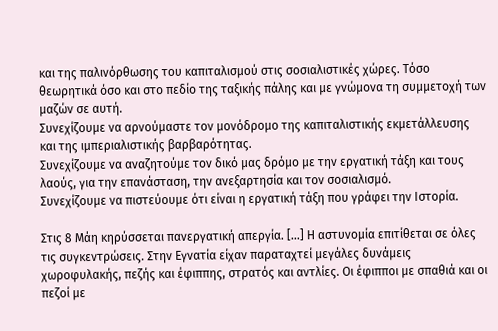και της παλινόρθωσης του καπιταλισμού στις σοσιαλιστικές χώρες. Τόσο θεωρητικά όσο και στο πεδίο της ταξικής πάλης και με γνώμονα τη συμμετοχή των μαζών σε αυτή.
Συνεχίζουμε να αρνούμαστε τον μονόδρομο της καπιταλιστικής εκμετάλλευσης και της ιμπεριαλιστικής βαρβαρότητας.
Συνεχίζουμε να αναζητούμε τον δικό μας δρόμο με την εργατική τάξη και τους λαούς, για την επανάσταση, την ανεξαρτησία και τον σοσιαλισμό.
Συνεχίζουμε να πιστεύουμε ότι είναι η εργατική τάξη που γράφει την Ιστορία.

Στις 8 Μάη κηρύσσεται πανεργατική απεργία. [...] Η αστυνομία επιτίθεται σε όλες τις συγκεντρώσεις. Στην Εγνατία είχαν παραταχτεί μεγάλες δυνάμεις χωροφυλακής, πεζής και έφιππης, στρατός και αντλίες. Οι έφιπποι με σπαθιά και οι πεζοί με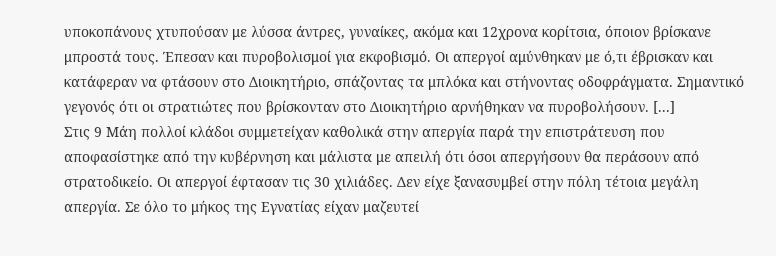υποκοπάνους χτυπούσαν με λύσσα άντρες, γυναίκες, ακόμα και 12χρονα κορίτσια, όποιον βρίσκανε μπροστά τους. Έπεσαν και πυροβολισμοί για εκφοβισμό. Οι απεργοί αμύνθηκαν με ό,τι έβρισκαν και κατάφεραν να φτάσουν στο Διοικητήριο, σπάζοντας τα μπλόκα και στήνοντας οδοφράγματα. Σημαντικό γεγονός ότι οι στρατιώτες που βρίσκονταν στο Διοικητήριο αρνήθηκαν να πυροβολήσουν. [...]
Στις 9 Μάη πολλοί κλάδοι συμμετείχαν καθολικά στην απεργία παρά την επιστράτευση που αποφασίστηκε από την κυβέρνηση και μάλιστα με απειλή ότι όσοι απεργήσουν θα περάσουν από στρατοδικείο. Οι απεργοί έφτασαν τις 30 χιλιάδες. Δεν είχε ξανασυμβεί στην πόλη τέτοια μεγάλη απεργία. Σε όλο το μήκος της Εγνατίας είχαν μαζευτεί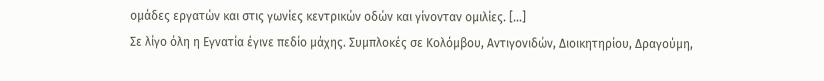ομάδες εργατών και στις γωνίες κεντρικών οδών και γίνονταν ομιλίες. [...]
Σε λίγο όλη η Εγνατία έγινε πεδίο μάχης. Συμπλοκές σε Κολόμβου, Αντιγονιδών, Διοικητηρίου, Δραγούμη,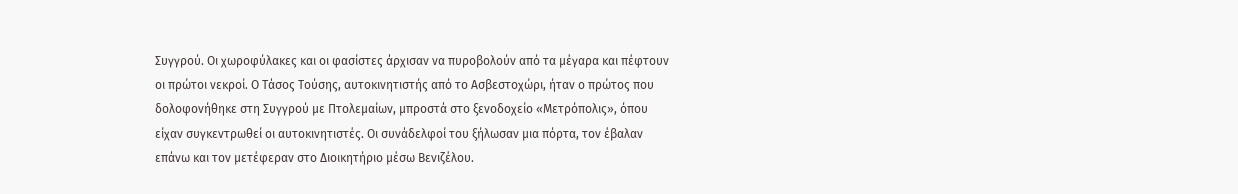Συγγρού. Οι χωροφύλακες και οι φασίστες άρχισαν να πυροβολούν από τα μέγαρα και πέφτουν οι πρώτοι νεκροί. Ο Τάσος Τούσης, αυτοκινητιστής από το Ασβεστοχώρι, ήταν ο πρώτος που δολοφονήθηκε στη Συγγρού με Πτολεμαίων, μπροστά στο ξενοδοχείο «Μετρόπολις», όπου είχαν συγκεντρωθεί οι αυτοκινητιστές. Οι συνάδελφοί του ξήλωσαν μια πόρτα, τον έβαλαν επάνω και τον μετέφεραν στο Διοικητήριο μέσω Βενιζέλου.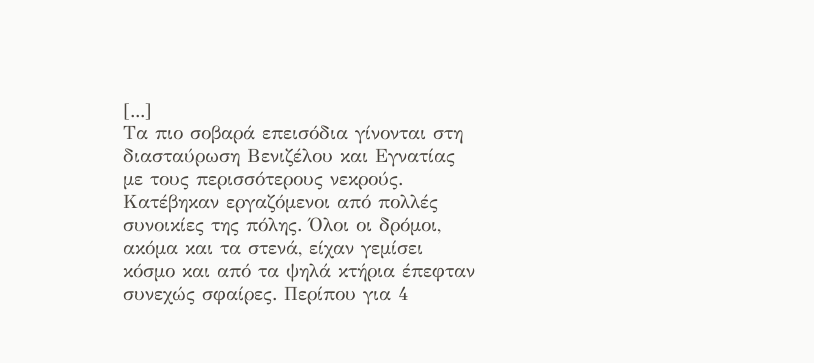[...]
Τα πιο σοβαρά επεισόδια γίνονται στη διασταύρωση Βενιζέλου και Εγνατίας με τους περισσότερους νεκρούς. Κατέβηκαν εργαζόμενοι από πολλές συνοικίες της πόλης. Όλοι οι δρόμοι, ακόμα και τα στενά, είχαν γεμίσει κόσμο και από τα ψηλά κτήρια έπεφταν συνεχώς σφαίρες. Περίπου για 4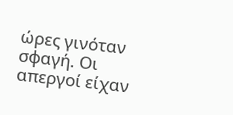ώρες γινόταν σφαγή. Οι απεργοί είχαν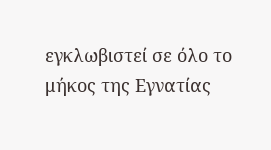εγκλωβιστεί σε όλο το μήκος της Εγνατίας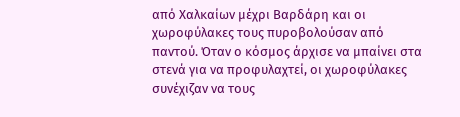από Χαλκαίων μέχρι Βαρδάρη και οι χωροφύλακες τους πυροβολούσαν από παντού. Όταν ο κόσμος άρχισε να μπαίνει στα στενά για να προφυλαχτεί, οι χωροφύλακες συνέχιζαν να τους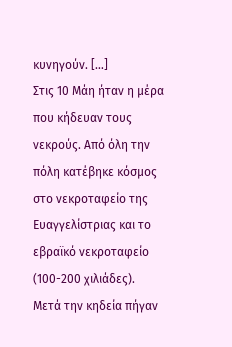κυνηγούν. […]
Στις 10 Μάη ήταν η μέρα που κήδευαν τους νεκρούς. Από όλη την πόλη κατέβηκε κόσμος στο νεκροταφείο της Ευαγγελίστριας και το εβραϊκό νεκροταφείο (100-200 χιλιάδες). Μετά την κηδεία πήγαν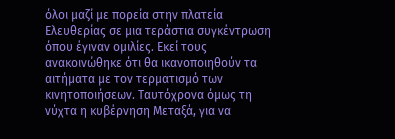όλοι μαζί με πορεία στην πλατεία Ελευθερίας σε μια τεράστια συγκέντρωση όπου έγιναν ομιλίες. Εκεί τους ανακοινώθηκε ότι θα ικανοποιηθούν τα αιτήματα με τον τερματισμό των κινητοποιήσεων. Ταυτόχρονα όμως τη νύχτα η κυβέρνηση Μεταξά, για να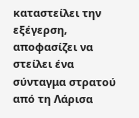καταστείλει την εξέγερση, αποφασίζει να στείλει ένα σύνταγμα στρατού από τη Λάρισα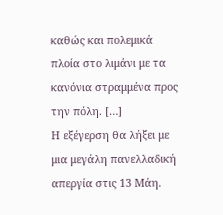καθώς και πολεμικά πλοία στο λιμάνι με τα κανόνια στραμμένα προς την πόλη. […]
Η εξέγερση θα λήξει με μια μεγάλη πανελλαδική απεργία στις 13 Μάη.